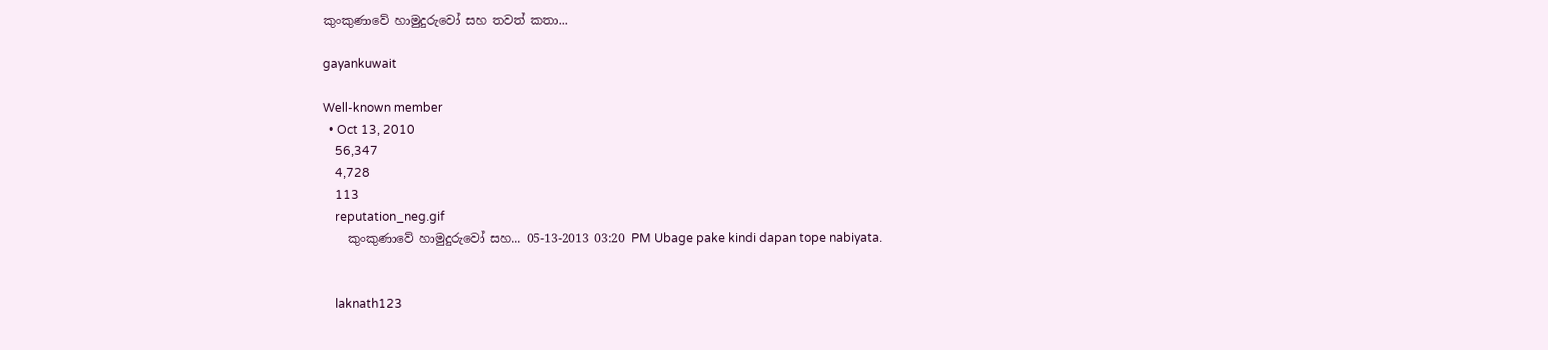කුංකුණාවේ හාමුදුරුවෝ සහ තවත් කතා...

gayankuwait

Well-known member
  • Oct 13, 2010
    56,347
    4,728
    113
    reputation_neg.gif
    කුංකුණාවේ හාමුදුරුවෝ සහ... 05-13-2013 03:20 PM Ubage pake kindi dapan tope nabiyata.


    laknath123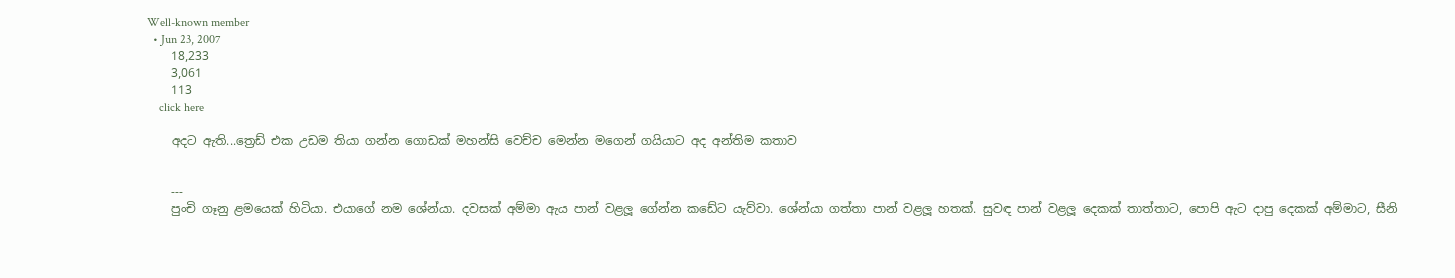Well-known member
  • Jun 23, 2007
    18,233
    3,061
    113
    click here

    අදට ඇති...ත්‍රෙඩ් එක උඩම තියා ගන්න ගොඩක් මහන්සි වෙච්ච මෙන්න මගෙන් ගයියාට අද අන්තිම කතාව


    ---
    පුංචි ගෑනු ළමයෙක් හිටියා. එයාගේ නම ශේන්යා. දවසක් අම්මා ඇය පාන් වළලූ ගේන්න කඩේට යැව්වා. ශේන්යා ගත්තා පාන් වළලූ හතක්. සුවඳ පාන් වළලූ දෙකක් තාත්තාට, පොපි ඇට දාපු දෙකක් අම්මාට, සීනි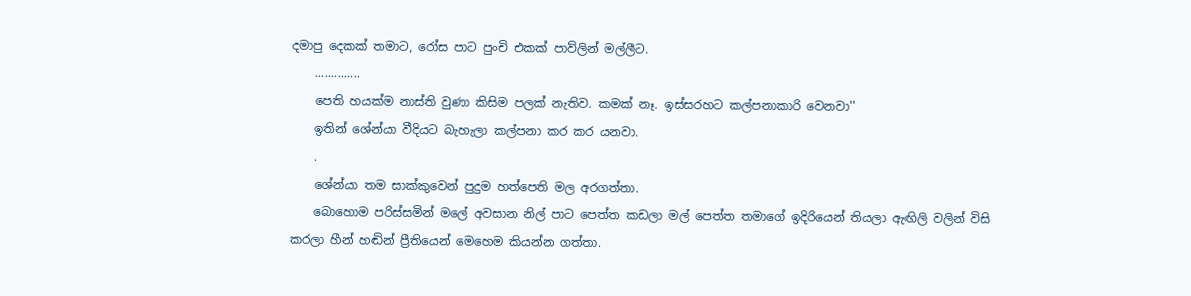දමාපු දෙකක් තමාට, රෝස පාට පුංචි එකක් පාව්ලින් මල්ලීට.
    ..............
    පෙති හයක්ම නාස්ති වුණා කිසිම පලක් නැතිව. කමක් නෑ. ඉස්සරහට කල්පනාකාරි වෙනවා''
    ඉතින් ශේන්යා වීදියට බැහැලා කල්පනා කර කර යනවා.
    .
    ශේන්යා තම සාක්කුවෙන් පුදුම හත්පෙති මල අරගත්තා.
    බොහොම පරිස්සමින් මලේ අවසාන නිල් පාට පෙත්ත කඩලා මල් පෙත්ත තමාගේ ඉදිරියෙන් තියලා ඇඟිලි වලින් විසි කරලා හීන් හඬින් ප්‍රීතියෙන් මෙහෙම කියන්න ගත්තා.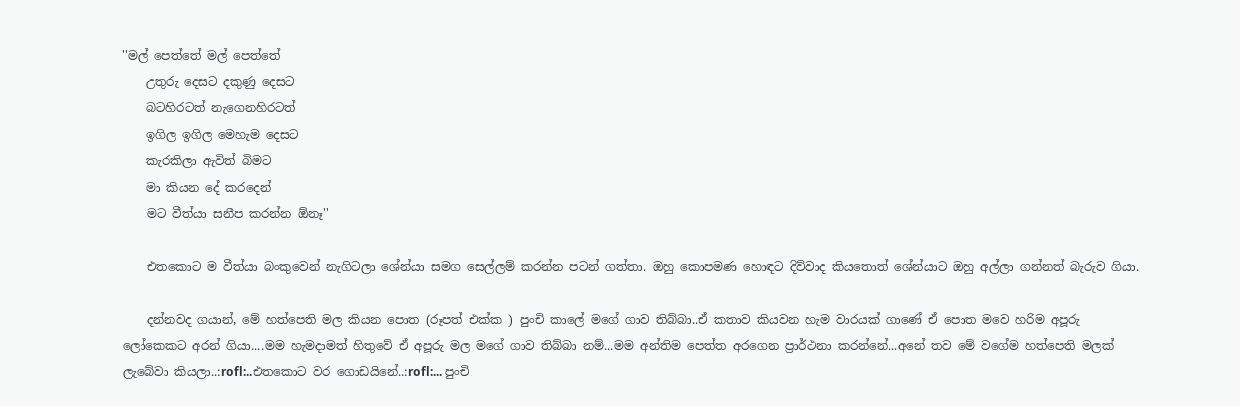''මල් පෙත්තේ මල් පෙත්තේ
    උතුරු දෙසට දකුණු දෙසට
    බටහිරටත් නැගෙනහිරටත්
    ඉගිල ඉගිල මෙහැම දෙසට
    කැරකිලා ඇවිත් බිමට
    මා කියන දේ කරදෙන්
    මට වීත්යා සනීප කරන්න ඕනෑ''

    එතකොට ම වීත්යා බංකුවෙන් නැගිටලා ශේන්යා සමග සෙල්ලම් කරන්න පටන් ගත්තා. ඔහු කොපමණ හොඳට දිව්වාද කියතොත් ශේන්යාට ඔහු අල්ලා ගන්නත් බැරුව ගියා.

    දන්නවද ගයාන්, මේ හත්පෙති මල කියන පොත (රූපත් එක්ක ) පුංචි කාලේ මගේ ගාව තිබ්බා..ඒ කතාව කියවන හැම වාරයක් ගාණේ ඒ පොත මවෙ හරිම අපූරු ලෝකෙකට අරන් ගියා....මම හැමදාමත් හිතුවේ ඒ අපූරු මල මගේ ගාව තිබ්බා නම්...මම අන්තිම පෙත්ත අරගෙන ප්‍රාර්ථනා කරන්නේ...අනේ තව මේ වගේම හත්පෙති මලක් ලැබේවා කියලා..:rofl:..එතකොට වර ගොඩයිනේ..:rofl:... පුංචි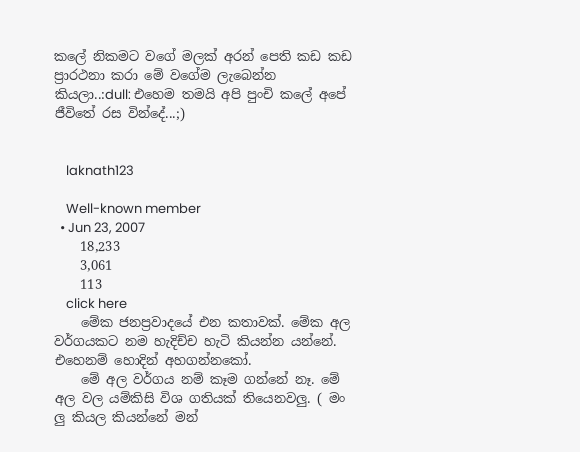කලේ නිකමට වගේ මලක් අරන් පෙති කඩ කඩ ප්‍රාරථනා කරා මේ වගේම ලැබෙන්න කියලා..:dull: එහෙම තමයි අපි පුංචි කලේ අපේ ජීවිතේ රස වින්දේ...;)


    laknath123

    Well-known member
  • Jun 23, 2007
    18,233
    3,061
    113
    click here
    මේක ජනප්‍රවාදයේ එන කතාවක්. මේක අල වර්ගයකට නම හැදිච්ච හැටි කියන්න යන්නේ. එහෙනම් හොදින් අහගන්නකෝ.
    මේ අල වර්ගය නම් කෑම ගන්නේ නෑ. මේ අල වල යම්කිසි විශ ගතියක් තියෙනවලු. ( මං ලු කියල කියන්නේ මන්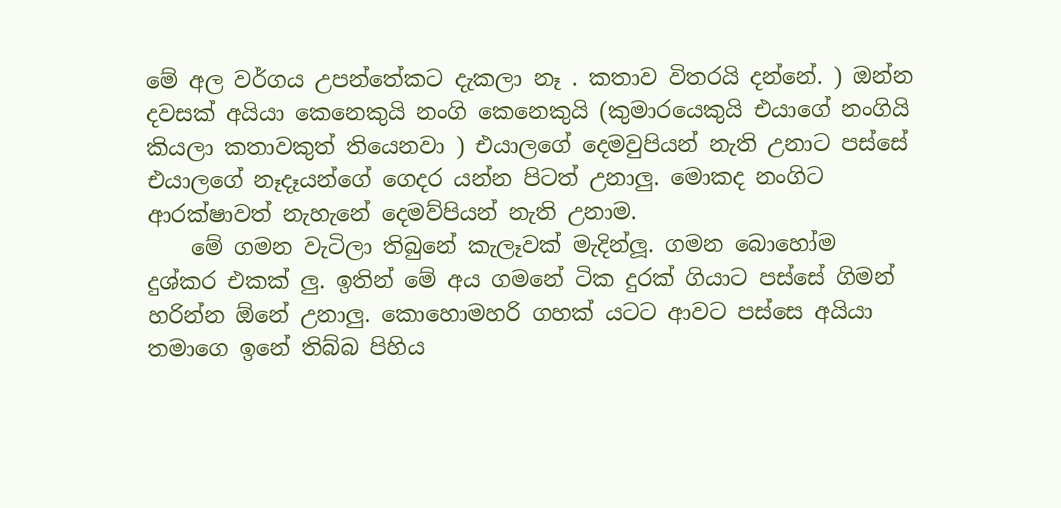මේ අල වර්ගය උපන්තේකට දැකලා නෑ . කතාව විතරයි දන්නේ. ) ඔන්න දවසක් අයියා කෙනෙකුයි නංගි කෙනෙකුයි (කුමාරයෙකුයි එයාගේ නංගියි කියලා කතාවකුත් තියෙනවා ) එයාලගේ දෙමවුපියන් නැති උනාට පස්සේ එයාලගේ නෑදෑයන්ගේ ගෙදර යන්න පිටත් උනාලු. මොකද නංගිට ආරක්ෂාවත් නැහැනේ දෙමව්පියන් නැති උනාම.
    මේ ගමන වැටිලා තිබුනේ කැලෑවක් මැදින්ලූ. ගමන බොහෝම දුශ්කර එකක් ලු. ඉතින් මේ අය ගමනේ ටික දුරක් ගියාට පස්සේ ගිමන් හරින්න ඕනේ උනාලු. කොහොමහරි ගහක් යටට ආවට පස්සෙ අයියා තමාගෙ ඉනේ තිබ්බ පිහිය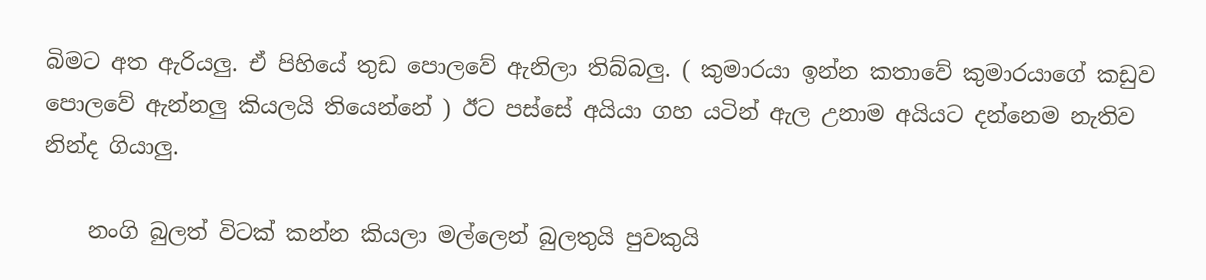බිමට අත ඇරියලු. ඒ පිහියේ තුඩ පොලවේ ඇනිලා තිබ්බලු. ( කුමාරයා ඉන්න කතාවේ කුමාරයාගේ කඩුව පොලවේ ඇන්නලු කියලයි තියෙන්නේ ) ඊට පස්සේ අයියා ගහ යටින් ඇල උනාම අයියට දන්නෙම නැතිව නින්ද ගියාලු.

    නංගි බුලත් විටක් කන්න කියලා මල්ලෙන් බුලතුයි පුවකුයි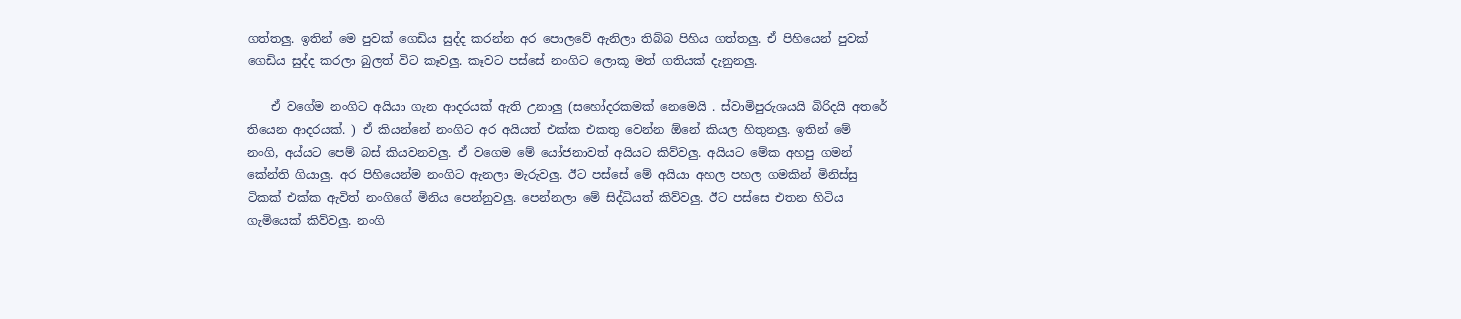ගත්තලු. ඉතින් මෙ පුවක් ගෙඩිය සුද්ද කරන්න අර පොලවේ ඇනිලා තිබ්බ පිහිය ගත්තලු. ඒ පිහියෙන් පුවක් ගෙඩිය සුද්ද කරලා බුලත් විට කෑවලු. කෑවට පස්සේ නංගිට ලොකූ මත් ගතියක් දැනුනලු.

    ඒ වගේම නංගිට අයියා ගැන ආදරයක් ඇති උනාලු (සහෝදරකමක් නෙමෙයි . ස්වාමිපුරුශයයි බිරිදයි අතරේ තියෙන ආදරයක්. ) ඒ කියන්නේ නංගිට අර අයියත් එක්ක එකතු වෙන්න ඕනේ කියල හිතුනලු. ඉතින් මේ නංගි, අය්යට පෙම් බස් කියවනවලු. ඒ වගෙම මේ යෝජනාවත් අයියට කිව්වලු. අයියට මේක අහපු ගමන් කේන්ති ගියාලු. අර පිහියෙන්ම නංගිට ඇනලා මැරුවලු. ඊට පස්සේ මේ අයියා අහල පහල ගමකින් මිනිස්සු ටිකක් එක්ක ඇවිත් නංගිගේ මිනිය පෙන්නුවලු. පෙන්නලා මේ සිද්ධියත් කිව්වලු. ඊට පස්සෙ එතන හිටිය ගැමියෙක් කිව්වලු. නංගි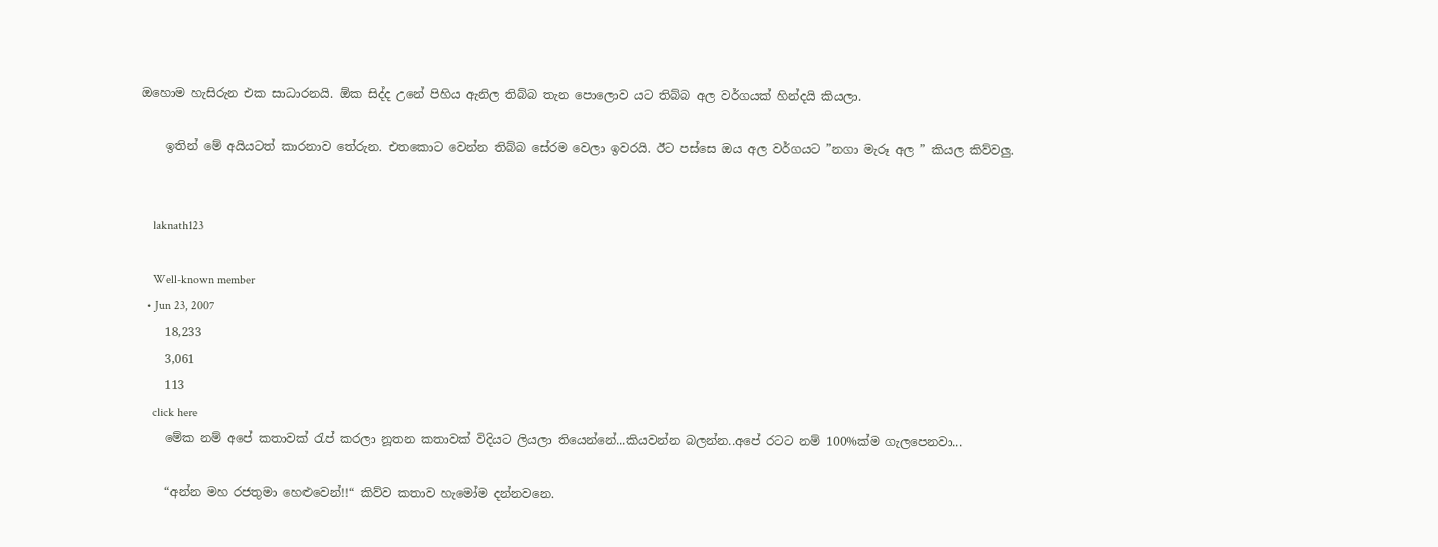ඔහොම හැසිරුන එක සාධාරනයි. ඕක සිද්ද උනේ පිහිය ඇනිල තිබ්බ තැන පොලොව යට තිබ්බ අල වර්ගයක් හින්දයි කියලා.

    ඉතින් මේ අයියටත් කාරනාව තේරුන. එතකොට වෙන්න තිබ්බ සේරම වෙලා ඉවරයි. ඊට පස්සෙ ඔය අල වර්ගයට ”නගා මැරූ අල ” කියල කිව්වලු.


    laknath123

    Well-known member
  • Jun 23, 2007
    18,233
    3,061
    113
    click here
    මේක නම් අපේ කතාවක් රැප් කරලා නූතන කතාවක් විදියට ලියලා තියෙන්නේ...කියවන්න බලන්න..අපේ රටට නම් 100%ක්ම ගැලපෙනවා...

    “අන්න මහ රජතුමා හෙළුවෙන්!!“ කිව්ව කතාව හැමෝම දන්නවනෙ.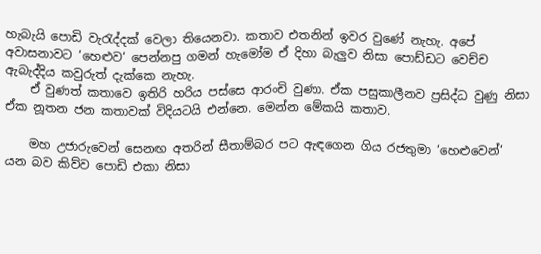හැබැයි පොඩි වැරැද්දක් වෙලා තියෙනවා. කතාව එතනින් ඉවර වුණේ නැහැ. අපේ අවාසනාවට ‘හෙළුව‘ පෙන්නපු ගමන් හැමෝම ඒ දිහා බැලුව නිසා පොඩ්ඩට වෙච්ච ඇබැද්දිය කවුරුත් දැක්කෙ නැහැ.
    ඒ වුණත් කතාවෙ ඉතිරි හරිය පස්සෙ ආරංචි වුණා. ඒක පසුකාලීනව ප්‍රසිද්ධ වුණු නිසා ඒක නූතන ජන කතාවක් විදියටයි එන්නෙ. මෙන්න මේකයි කතාව.

    මහ උජාරුවෙන් සෙනඟ අතරින් සීතාම්බර පට ඇඳගෙන ගිය රජතුමා ‘හෙළුවෙන්‘ යන බව කිව්ව පොඩි එකා නිසා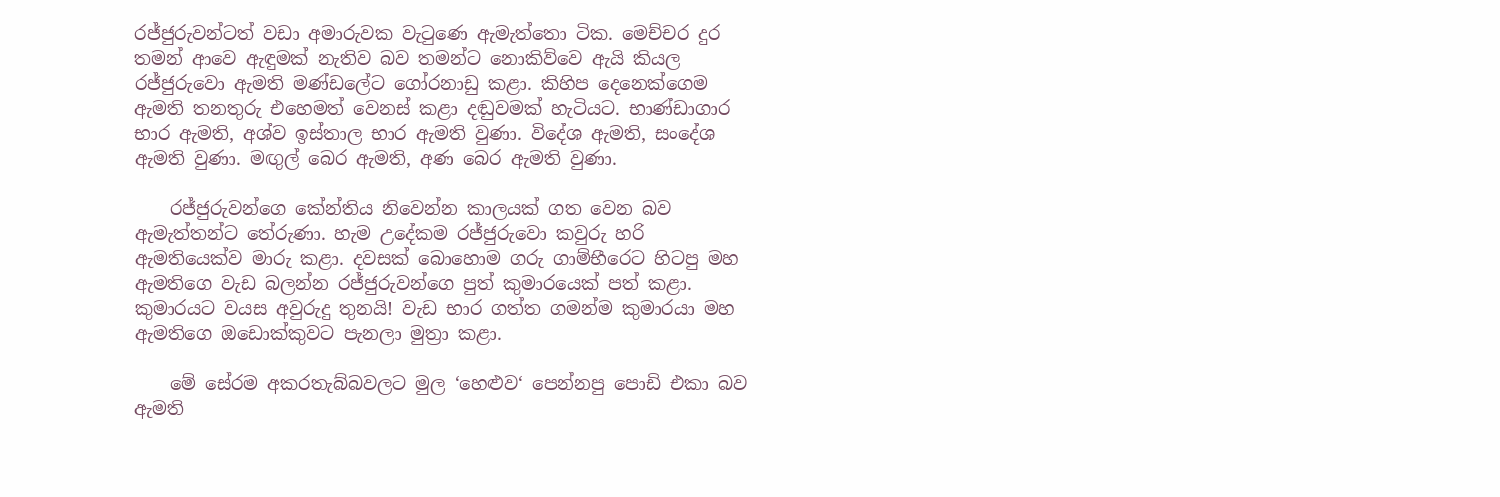රජ්ජුරුවන්ටත් වඩා අමාරුවක වැටුණෙ ඇමැත්තො ටික. මෙච්චර දුර තමන් ආවෙ ඇඳුමක් නැතිව බව තමන්ට නොකිව්වෙ ඇයි කියල රජ්ජුරුවො ඇමති මණ්ඩලේට ගෝරනාඩු කළා. කිහිප දෙනෙක්ගෙම ඇමති තනතුරු එහෙමත් වෙනස් කළා දඬුවමක් හැටියට. භාණ්ඩාගාර භාර ඇමති, අශ්ව ඉස්තාල භාර ඇමති වුණා. විදේශ ඇමති, සංදේශ ඇමති වුණා. මඟුල් බෙර ඇමති, අණ බෙර ඇමති වුණා.

    රජ්ජුරුවන්ගෙ කේන්තිය නිවෙන්න කාලයක් ගත වෙන බව ඇමැත්තන්ට තේරුණා. හැම උදේකම රජ්ජුරුවො කවුරු හරි ඇමතියෙක්ව මාරු කළා. දවසක් බොහොම ගරු ගාම්භීරෙට හිටපු මහ ඇමතිගෙ වැඩ බලන්න රජ්ජුරුවන්ගෙ පුත් කුමාරයෙක් පත් කළා. කුමාරයට වයස අවුරුදු තුනයි! වැඩ භාර ගත්ත ගමන්ම කුමාරයා මහ ඇමතිගෙ ඔඩොක්කුවට පැනලා මුත්‍රා කළා.

    මේ සේරම අකරතැබ්බවලට මුල ‘හෙළුව‘ පෙන්නපු පොඩි එකා බව ඇමති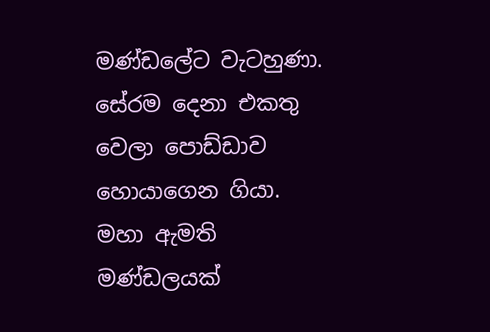මණ්ඩලේට වැටහුණා. සේරම දෙනා එකතු වෙලා පොඩ්ඩාව හොයාගෙන ගියා. මහා ඇමති මණ්ඩලයක්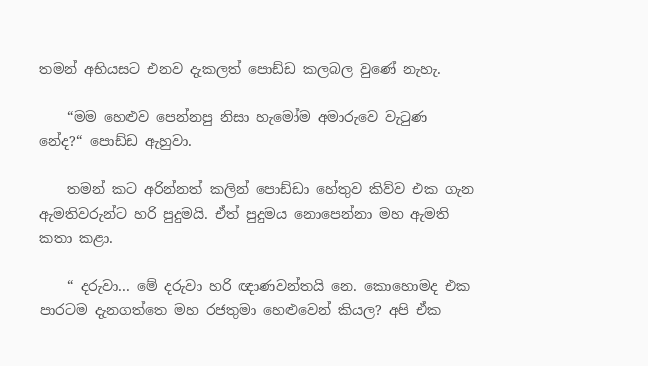තමන් අභියසට එනව දැකලත් පොඩ්ඩ කලබල වුණේ නැහැ.

    “මම හෙළුව පෙන්නපු නිසා හැමෝම අමාරුවෙ වැටුණ නේද?“ පොඩ්ඩ ඇහුවා.

    තමන් කට අරින්නත් කලින් පොඩ්ඩා හේතුව කිව්ව එක ගැන ඇමතිවරුන්ට හරි පුදුමයි. ඒත් පුදුමය නොපෙන්නා මහ ඇමති කතා කළා.

    “ දරුවා... මේ දරුවා හරි ඥාණවන්තයි නෙ. කොහොමද එක පාරටම දැනගත්තෙ මහ රජතුමා හෙළුවෙන් කියල? අපි ඒක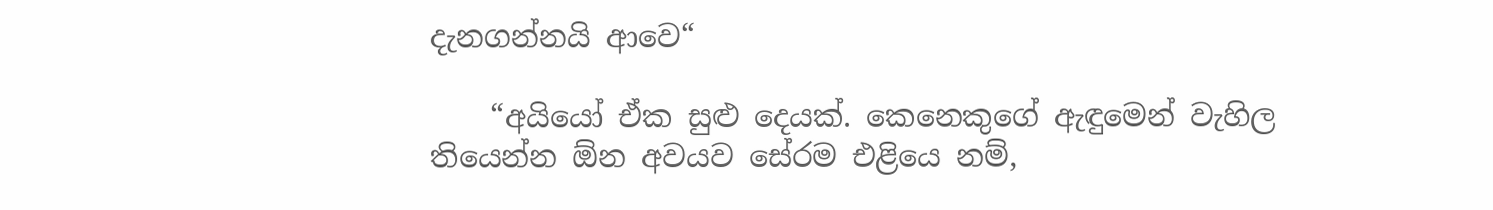දැනගන්නයි ආවෙ“

    “අයියෝ ඒක සුළු දෙයක්. කෙනෙකුගේ ඇඳුමෙන් වැහිල තියෙන්න ඕන අවයව සේරම එළියෙ නම්,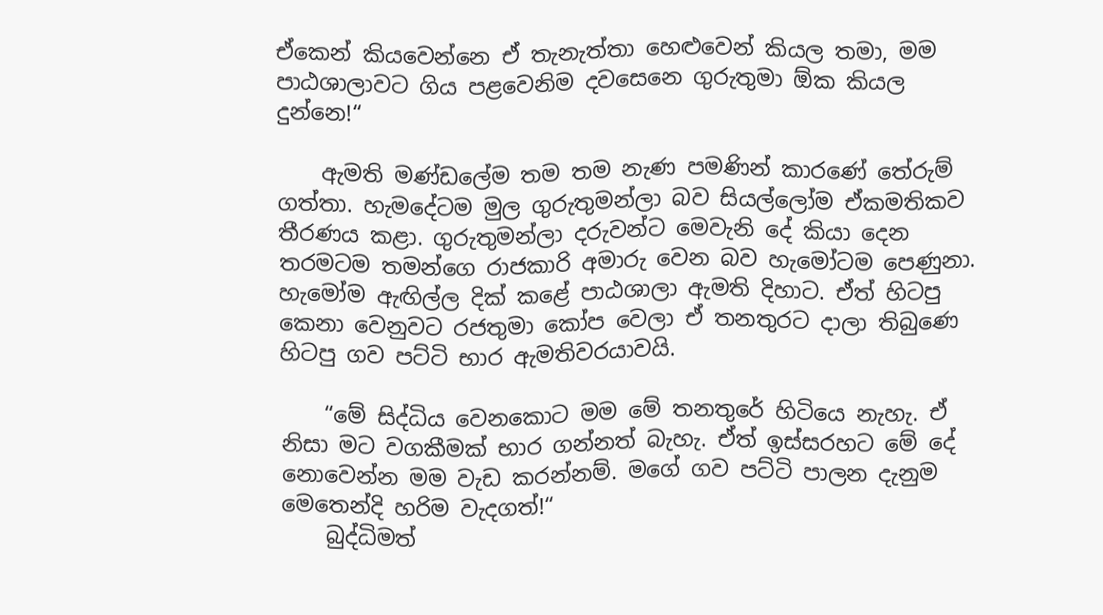ඒකෙන් කියවෙන්නෙ ඒ තැනැත්තා හෙළුවෙන් කියල තමා, මම පාඨශාලාවට ගිය පළවෙනිම දවසෙනෙ ගුරුතුමා ඕක කියල දුන්නෙ!“

    ඇමති මණ්ඩලේම තම තම නැණ පමණින් කාරණේ තේරුම් ගත්තා. හැමදේටම මුල ගුරුතුමන්ලා බව සියල්ලෝම ඒකමතිකව තීරණය කළා. ගුරුතුමන්ලා දරුවන්ට මෙවැනි දේ කියා දෙන තරමටම තමන්ගෙ රාජකාරි අමාරු වෙන බව හැමෝටම පෙණුනා. හැමෝම ඇඟිල්ල දික් කළේ පාඨශාලා ඇමති දිහාට. ඒත් හිටපු කෙනා වෙනුවට රජතුමා කෝප වෙලා ඒ තනතුරට දාලා තිබුණෙ හිටපු ගව පට්ටි භාර ඇමතිවරයාවයි.

    “මේ සිද්ධිය වෙනකොට මම මේ තනතුරේ හිටියෙ නැහැ. ඒ නිසා මට වගකීමක් භාර ගන්නත් බැහැ. ඒත් ඉස්සරහට මේ දේ නොවෙන්න මම වැඩ කරන්නම්. මගේ ගව පට්ටි පාලන දැනුම මෙතෙන්දි හරිම වැදගත්!“
    බුද්ධිමත්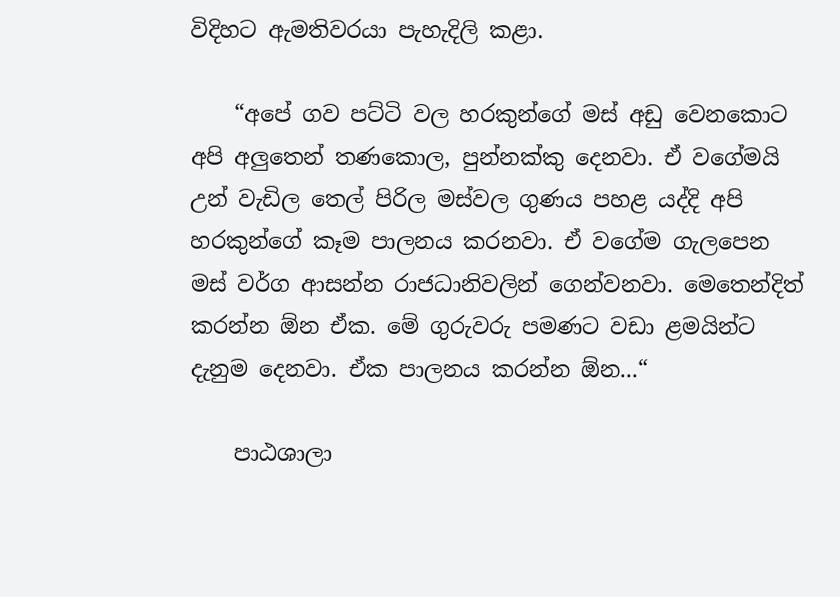විදිහට ඇමතිවරයා පැහැදිලි කළා.

    “අපේ ගව පට්ටි වල හරකුන්ගේ මස් අඩු වෙනකොට අපි අලුතෙන් තණකොල, පුන්නක්කු දෙනවා. ඒ වගේමයි උන් වැඩිල තෙල් පිරිල මස්වල ගුණය පහළ යද්දි අපි හරකුන්ගේ කෑම පාලනය කරනවා. ඒ වගේම ගැලපෙන මස් වර්ග ආසන්න රාජධානිවලින් ගෙන්වනවා. මෙතෙන්දිත් කරන්න ඕන ඒක. මේ ගුරුවරු පමණට වඩා ළමයින්ට දැනුම දෙනවා. ඒක පාලනය කරන්න ඕන...“

    පාඨශාලා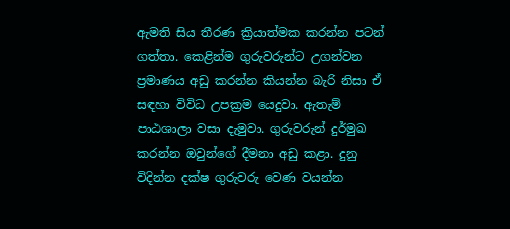ඇමති සිය තීරණ ක්‍රියාත්මක කරන්න පටන් ගත්තා. කෙළින්ම ගුරුවරුන්ට උගන්වන ප්‍රමාණය අඩු කරන්න කියන්න බැරි නිසා ඒ සඳහා විවිධ උපක්‍රම යෙදුවා. ඇතැම් පාඨශාලා වසා දැමුවා. ගුරුවරුන් දුර්මුඛ කරන්න ඔවුන්ගේ දීමනා අඩු කළා. දුනු විදින්න දක්ෂ ගුරුවරු වෙණ වයන්න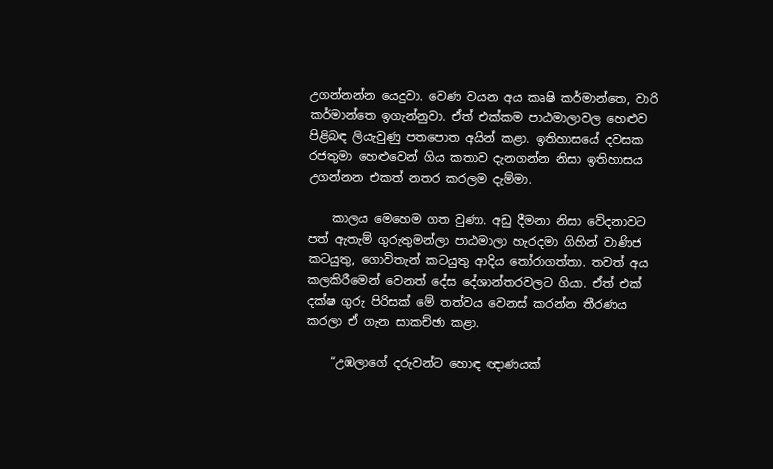උගන්නන්න යෙදුවා. වෙණ වයන අය කෘෂි කර්මාන්තෙ, වාරි කර්මාන්තෙ ඉගැන්නුවා. ඒත් එක්කම පාඨමාලාවල හෙළුව පිළිබඳ ලියැවුණු පතපොත අයින් කළා. ඉතිහාසයේ දවසක රජතුමා හෙළුවෙන් ගිය කතාව දැනගන්න නිසා ඉතිහාසය උගන්නන එකත් නතර කරලම දැම්මා.

    කාලය මෙහෙම ගත වුණා. අඩු දීමනා නිසා වේදනාවට පත් ඇතැම් ගුරුතුමන්ලා පාඨමාලා හැරදමා ගිහින් වාණිජ කටයුතු, ගොවිතැන් කටයුතු ආදිය තෝරාගත්තා. තවත් අය කලකිරීමෙන් වෙනත් දේස දේශාන්තරවලට ගියා. ඒත් එක් දක්ෂ ගුරු පිරිසක් මේ තත්වය වෙනස් කරන්න තීරණය කරලා ඒ ගැන සාකච්ඡා කළා.

    “උඹලාගේ දරුවන්ට හොඳ ඥාණයක්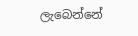ලැබෙන්නේ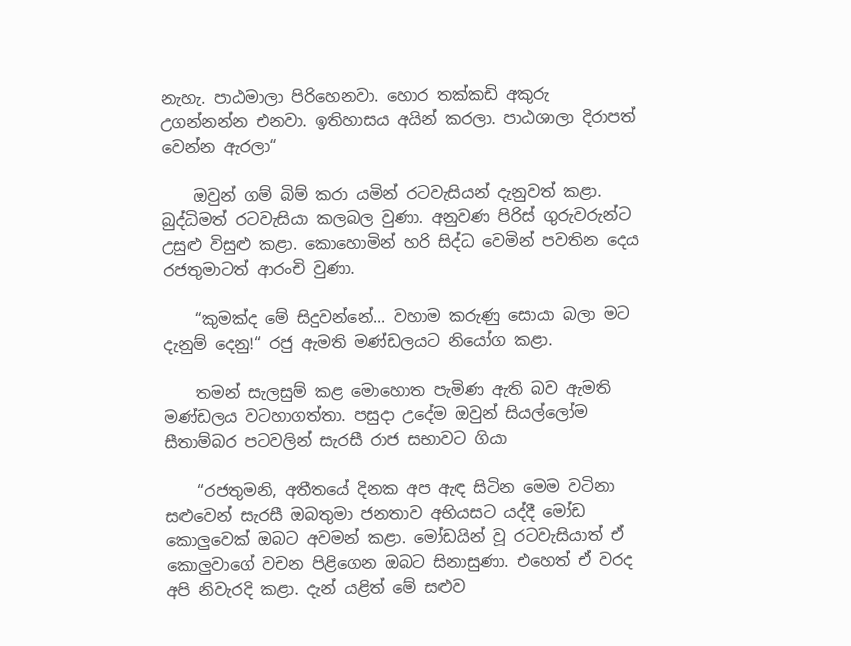නැහැ. පාඨමාලා පිරිහෙනවා. හොර තක්කඩි අකුරු උගන්නන්න එනවා. ඉතිහාසය අයින් කරලා. පාඨශාලා දිරාපත් වෙන්න ඇරලා“

    ඔවුන් ගම් බිම් කරා යමින් රටවැසියන් දැනුවත් කළා. බුද්ධිමත් රටවැසියා කලබල වුණා. අනුවණ පිරිස් ගුරුවරුන්ට උසුළු විසුළු කළා. කොහොමින් හරි සිද්ධ වෙමින් පවතින දෙය රජතුමාටත් ආරංචි වුණා.

    “කුමක්ද මේ සිදුවන්නේ... වහාම කරුණු සොයා බලා මට දැනුම් දෙනු!“ රජු ඇමති මණ්ඩලයට නියෝග කළා.

    තමන් සැලසුම් කළ මොහොත පැමිණ ඇති බව ඇමති මණ්ඩලය වටහාගත්තා. පසුදා උදේම ඔවුන් සියල්ලෝම සීතාම්බර පටවලින් සැරසී රාජ සභාවට ගියා

    “රජතුමනි, අතීතයේ දිනක අප ඇඳ සිටින මෙම වටිනා සළුවෙන් සැරසී ඔබතුමා ජනතාව අභියසට යද්දී මෝඩ කොලුවෙක් ඔබට අවමන් කළා. මෝඩයින් වූ රටවැසියාත් ඒ කොලුවාගේ වචන පිළිගෙන ඔබට සිනාසුණා. එහෙත් ඒ වරද අපි නිවැරදි කළා. දැන් යළිත් මේ සළුව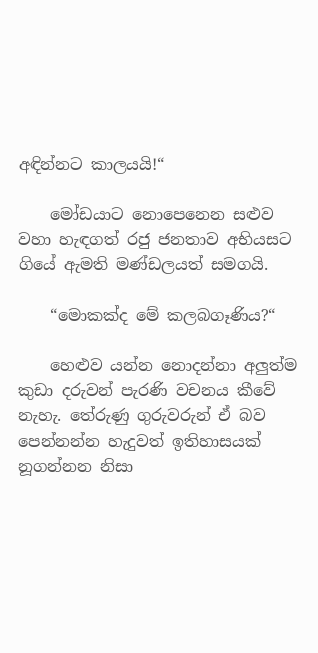අඳින්නට කාලයයි!“

    මෝඩයාට නොපෙනෙන සළුව වහා හැඳගත් රජු ජනතාව අභියසට ගියේ ඇමති මණ්ඩලයත් සමගයි.

    “මොකක්ද මේ කලබගෑණිය?“

    හෙළුව යන්න නොදන්නා අලුත්ම කුඩා දරුවන් පැරණි වචනය කීවේ නැහැ. තේරුණු ගුරුවරුන් ඒ බව පෙන්නන්න හැදුවත් ඉතිහාසයක් නූගන්නන නිසා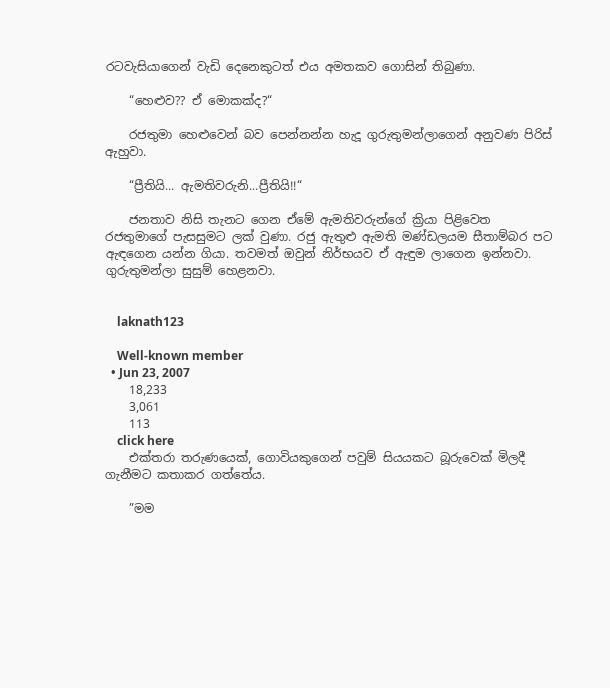රටවැසියාගෙන් වැඩි දෙනෙකුටත් එය අමතකව ගොසින් තිබුණා.

    “හෙළුව?? ඒ මොකක්ද?“

    රජතුමා හෙළුවෙන් බව පෙන්නන්න හැදූ ගුරුතුමන්ලාගෙන් අනුවණ පිරිස් ඇහුවා.

    “ප්‍රීතියි... ඇමතිවරුනි...ප්‍රීතියි!!“

    ජනතාව නිසි තැනට ගෙන ඒමේ ඇමතිවරුන්ගේ ක්‍රියා පිළිවෙත රජතුමාගේ පැසසුමට ලක් වුණා. රජු ඇතුළු ඇමති මණ්ඩලයම සීතාම්බර පට ඇඳගෙන යන්න ගියා. තවමත් ඔවුන් නිර්භයව ඒ ඇඳුම ලාගෙන ඉන්නවා. ගුරුතුමන්ලා සුසුම් හෙළනවා.


    laknath123

    Well-known member
  • Jun 23, 2007
    18,233
    3,061
    113
    click here
    එක්තරා තරුණයෙක්, ගොවියකුගෙන් පවුම් සියයකට බූරුවෙක් මිලදී ගැනීමට කතාකර ගත්තේය.

    ”මම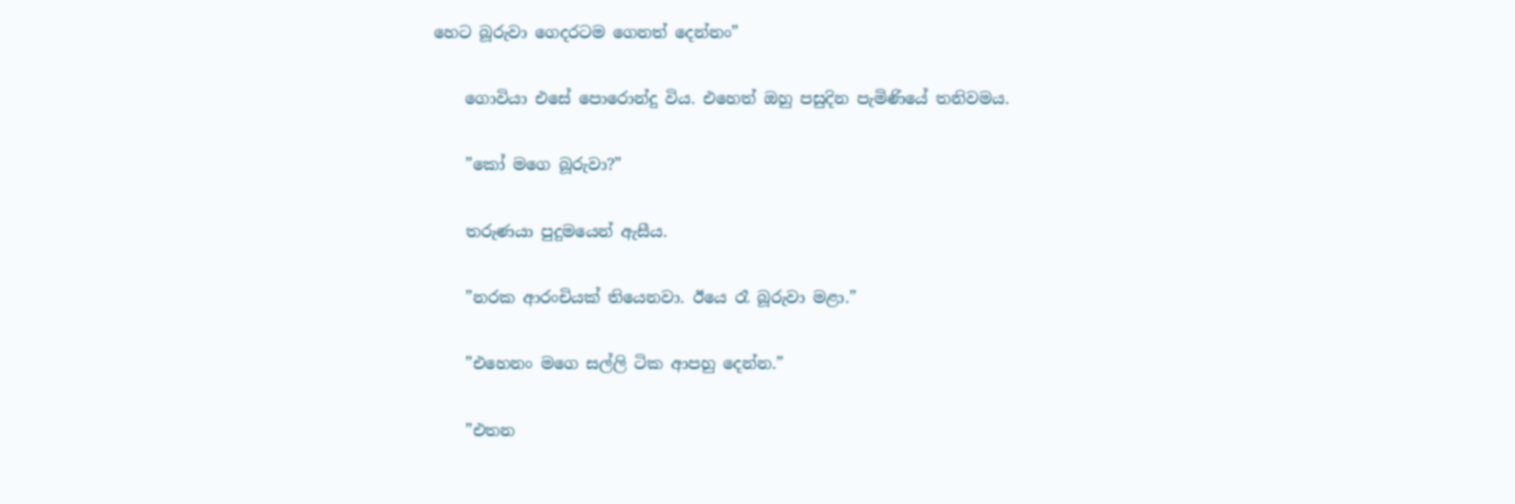හෙට බූරුවා ගෙදරටම ගෙනත් දෙන්නං”

    ගොවියා එසේ පොරොන්දු විය. එහෙත් ඔහු පසුදින පැමිණියේ තනිවමය.

    ”කෝ මගෙ බූරුවා?”

    තරුණයා පුදුමයෙන් ඇසීය.

    ”නරක ආරංචියක් තියෙනවා. ඊයෙ රෑ බූරුවා මළා.”

    ”එහෙනං මගෙ සල්ලි ටික ආපහු දෙන්න.”

    ”එතන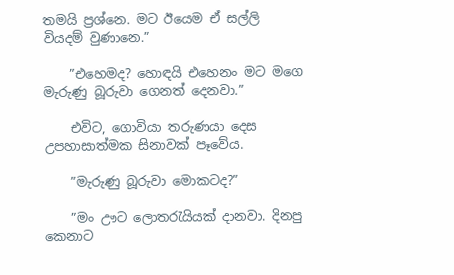තමයි ප්‍රශ්නෙ. මට ඊයෙම ඒ සල්ලි වියදම් වුණානෙ.”

    ”එහෙමද? හොඳයි එහෙනං මට මගෙ මැරුණු බූරුවා ගෙනත් දෙනවා.”

    එවිට, ගොවියා තරුණයා දෙස උපහාසාත්මක සිනාවක් පෑවේය.

    ”මැරුණු බූරුවා මොකටද?”

    ”මං ඌට ලොතරැයියක් දානවා. දිනපු කෙනාට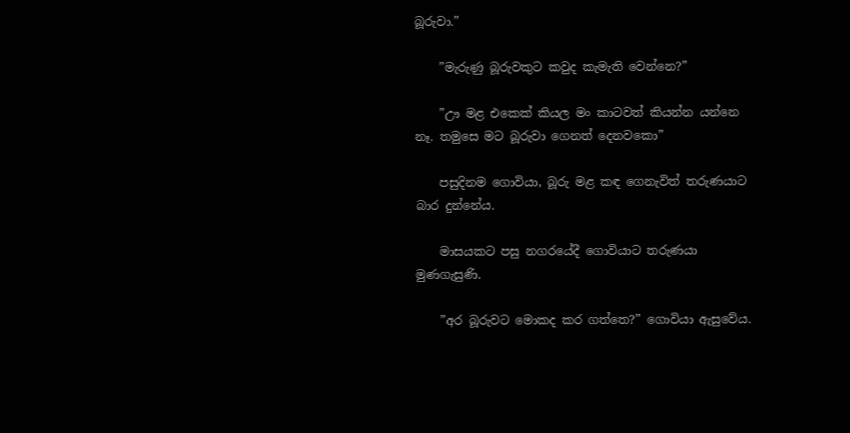බූරුවා.”

    ”මැරුණු බූරුවකුට කවුද කැමැති වෙන්නෙ?”

    ”ඌ මළ එකෙක් කියල මං කාටවත් කියන්න යන්නෙ නෑ. තමුසෙ මට බූරුවා ගෙනත් දෙනවකො”

    පසුදිනම ගොවියා, බූරු මළ කඳ ගෙනැවිත් තරුණයාට බාර දුන්නේය.

    මාසයකට පසු නගරයේදී ගොවියාට තරුණයා මුණගැසුණි.

    ”අර බූරුවට මොකද කර ගත්තෙ?” ගොවියා ඇසුවේය.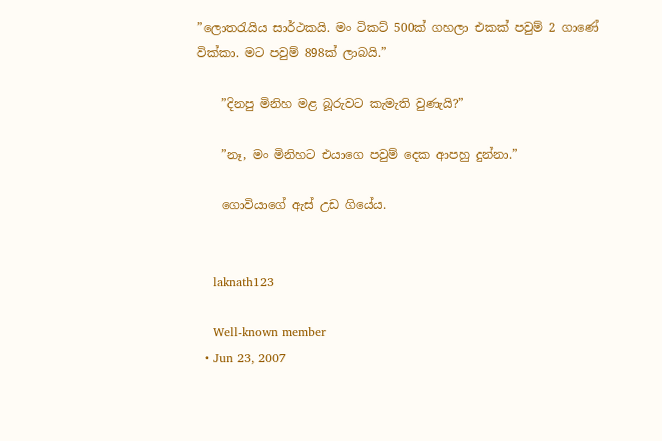”ලොතරැයිය සාර්ථකයි. මං ටිකට් 500ක් ගහලා එකක් පවුම් 2 ගාණේ වික්කා. මට පවුම් 898ක් ලාබයි.”

    ”දිනපු මිනිහ මළ බූරුවට කැමැති වුණැයි?”

    ”නෑ, මං මිනිහට එයාගෙ පවුම් දෙක ආපහු දුන්නා.”

    ගොවියාගේ ඇස් උඩ ගියේය.


    laknath123

    Well-known member
  • Jun 23, 2007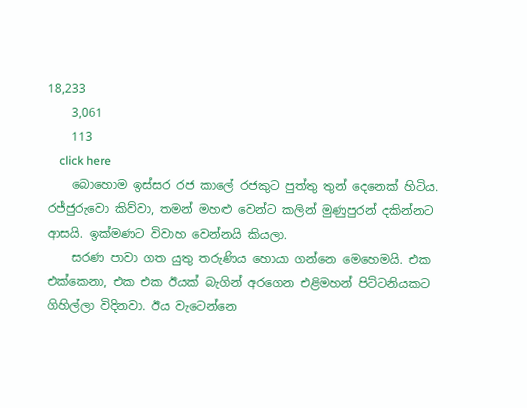18,233
    3,061
    113
    click here
    බොහොම ඉස්සර රජ කාලේ රජකුට පුත්තු තුන් දෙනෙක් හිටිය. රජ්ජුරුවො කිව්වා, තමන් මහළු වෙන්ට කලින් මුණුපුරන් දකින්නට ආසයි. ඉක්මණට විවාහ වෙන්නයි කියලා.
    සරණ පාවා ගත යුතු තරුණිය හොයා ගන්නෙ මෙහෙමයි. එක එක්කෙනා, එක එක ඊයක් බැගින් අරගෙන එළිමහන් පිට්ටනියකට ගිහිල්ලා විදිනවා. ඊය වැටෙන්නෙ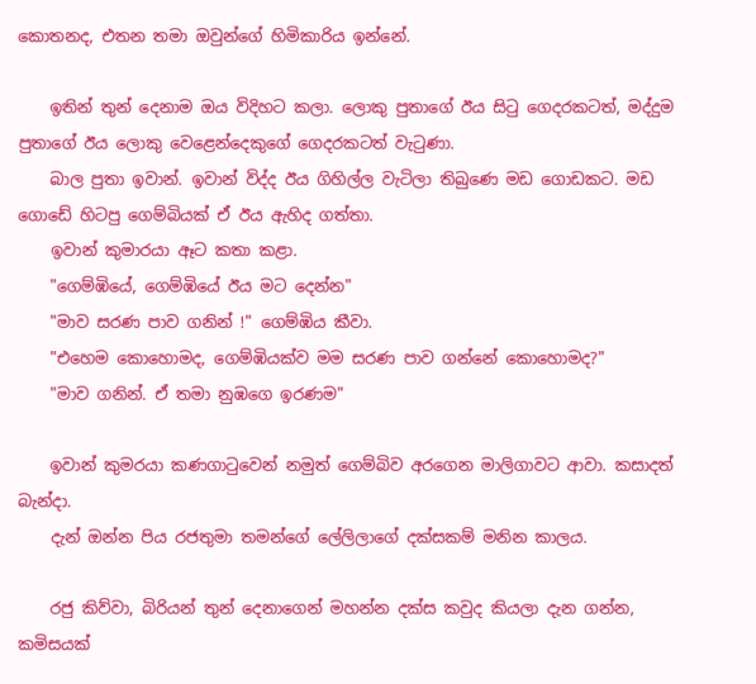කොතනද, එතන තමා ඔවුන්ගේ හිමිකාරිය ඉන්නේ.

    ඉතින් තුන් දෙනාම ඔය විදිහට කලා. ලොකු පුතාගේ ඊය සිටු ගෙදරකටත්, මද්දුම පුතාගේ ඊය ලොකු වෙළෙන්දෙකුගේ ගෙදරකටත් වැටුණා.
    බාල පුතා ඉවාන්. ඉවාන් විද්ද ඊය ගිහිල්ල වැටිලා තිබුණෙ මඩ ගොඩකට. මඩ ගොඩේ හිටපු ගෙම්බි‍යක් ඒ ඊය ඇහිද ගත්තා.
    ඉවාන් කුමාරයා ඈට කතා කළා.
    "ගෙම්ඹියේ, ගෙම්ඹියේ ඊය මට දෙන්න"
    "මාව සරණ පාව ගනින් !" ගෙම්ඹිය කීවා.
    "එහෙම කොහොමද, ගෙම්ඹියක්ව මම සරණ පාව ගන්නේ කොහොමද?"
    "මාව ගනින්. ඒ තමා නුඹගෙ ඉරණම"

    ඉවාන් කුමරයා කණගාටුවෙන් නමුත් ගෙම්බිව අරගෙන මාලිගාවට ආවා. කසාදත් බැන්දා.
    දැන් ඔන්න පිය රජතුමා තමන්ගේ ලේලිලාගේ දක්සකම් මනින කාලය.

    රජු කිව්වා, බිරියන් තුන් දෙනාගෙන් මහන්න දක්ස කවුද කියලා දැන ගන්න, කමිසයක්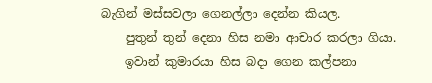බැගින් මස්සවලා ගෙනල්ලා දෙන්න කියල.
    පුතුන් තුන් දෙනා හිස නමා ආචාර කරලා ගියා.
    ඉවාන් කුමාරයා හිස බදා ගෙන කල්පනා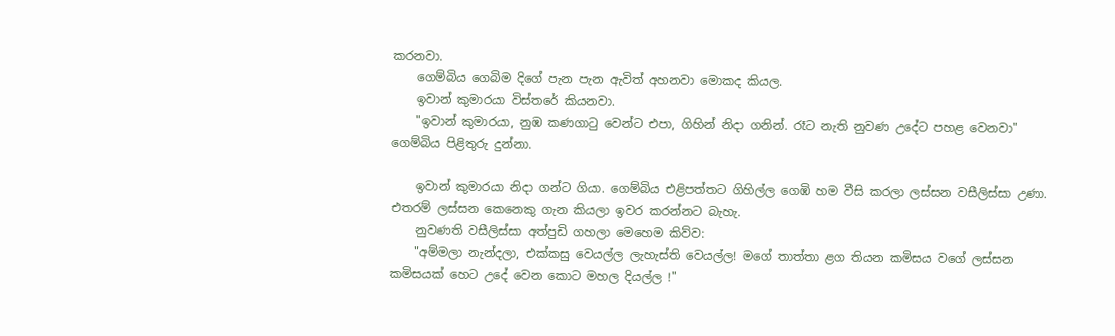කරනවා.
    ගෙම්බිය ගෙබිම දිගේ පැන පැන ඇවිත් අහනවා මොකද කියල.
    ඉවාන් කුමාරයා විස්තරේ කියනවා.
    "ඉවාන් කුමාරයා, නුඹ කණගාටු වෙන්ට එපා, ගිහින් නිදා ගනින්. රෑට නැති නුවණ උදේට පහළ වෙනවා" ගෙම්බිය පිළිතුරු දුන්නා.

    ඉවාන් කුමාරයා නිදා ගන්ට ගියා. ගෙම්බිය එළිපත්තට ගිහිල්ල ගෙඹි හම වීසි කරලා ලස්සන වසීලිස්සා උණා. එතරම් ලස්සන කෙනෙකු ගැන කියලා ඉවර කරන්නට බැහැ.
    නුවණති වසීලිස්සා අත්පුඩි ගහලා මෙහෙම කිව්ව:
    "අම්මලා නැන්දලා, එක්කසු වෙයල්ල ලැහැස්ති වෙයල්ල! මගේ තාත්තා ළග තියන කමිසය වගේ ලස්සන කමිසයක් හෙට උදේ වෙන කොට මහල දියල්ල !"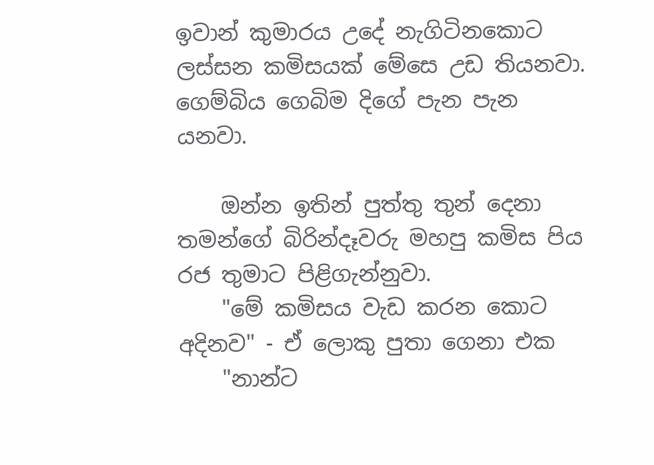ඉවාන් කුමාරය උදේ නැගිටිනකොට ලස්සන කමිසයක් මේසෙ උඩ තියනවා. ගෙම්බිය ගෙබිම දිගේ පැන පැන යනවා.

    ඔන්න ඉතින් පුත්තු තුන් දෙනා තමන්ගේ බිරින්දෑවරු මහපු කමිස පිය රජ තුමාට පිළිගැන්නුවා.
    "මේ කමිසය වැඩ කරන කොට අදිනව" - ඒ ලොකු පුතා ගෙනා එක
    "නාන්ට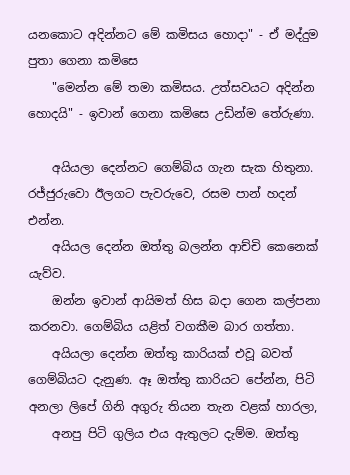යනකොට අදින්නට මේ කමිසය හොදා" - ඒ මද්දුම පුතා ගෙනා කමිසෙ
    "මෙන්න මේ තමා කමිසය. උත්සවයට අදින්න හොදයි" - ඉවාන් ගෙනා කමිසෙ උඩින්ම තේරුණා.

    අයියලා දෙන්නට ගෙම්බිය ගැන සැක හිතුනා. රජ්ජුරුවො ඊලගට පැවරුවෙ, රසම පාන් හදන් එන්න.
    අයියල දෙන්න ඔත්තු බලන්න ආච්චි කෙනෙක් යැව්ව.
    ඔන්න ඉවාන් ආයිමත් හිස බදා ගෙන කල්පනා කරනවා. ගෙම්බිය යළිත් වගකීම බාර ගත්තා.
    අයියලා දෙන්න ඔත්තු කාරියක් එවූ බවත් ගෙම්බියට දැනුණ. ඈ ඔත්තු කාරියට පේන්න, පිටි අනලා ලිපේ ගිනි අගුරු තියන තැන වළක් හාරලා,
    අනපු පිටි ගුලිය එය ඇතුලට දැම්ම. ඔත්තු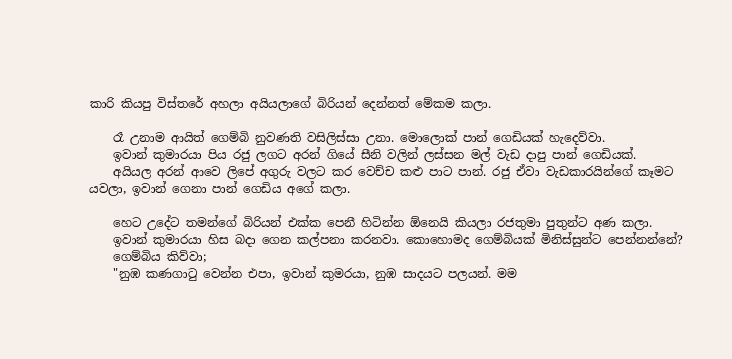කාරි කියපු විස්තරේ අහලා අයියලාගේ බිරියන් දෙන්නත් මේකම කලා.

    රෑ උනාම ආයිත් ගෙම්බි නුවණති වසිලිස්සා උනා. මොලොක් පාන් ගෙඩියක් හැදෙව්වා.
    ඉවාන් කුමාරයා පිය රජු ලගට අරන් ගියේ සීනි වලින් ලස්සන මල් වැඩ දාපු පාන් ගෙඩියක්.
    අයියල අරන් ආවෙ ලිපේ අගුරු වලට කර වෙච්ච කළු පාට පාන්. රජු ඒවා වැඩකාරයින්ගේ කෑමට යවලා, ඉවාන් ගෙනා පාන් ගෙඩිය අගේ කලා.

    හෙට උදේට තමන්ගේ බිරියන් එක්ක පෙනී හිටින්න ඕනෙයි කියලා රජතුමා පුතුන්ට අණ කලා.
    ඉවාන් කුමාරයා හිස බදා ගෙන කල්පනා කරනවා. කොහොමද ගෙම්බියක් මිනිස්සුන්ට පෙන්නන්නේ?
    ගෙම්බිය කිව්වා;
    "නුඹ කණගාටු වෙන්න එපා, ඉවාන් කුමරයා, නුඹ සාදයට පලයන්. මම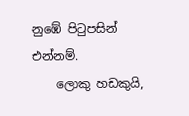නුඹේ පිටුපසින් එන්නම්.
    ලොකු හඩකුයි,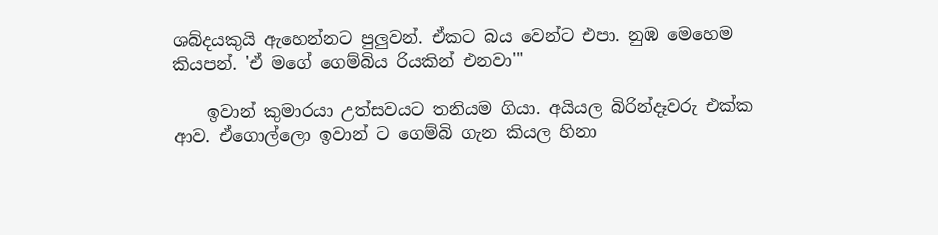ශබ්දයකුයි ඇහෙන්නට පුලුවන්. ඒකට බය වෙන්ට එපා. නුඹ මෙහෙම කියපන්. 'ඒ මගේ ගෙම්බිය රියකින් එනවා'"

    ඉවාන් කුමාරයා උත්සවයට තනියම ගියා. අයියල බිරින්දෑවරු එක්ක ආව. ඒගොල්ලො ඉවාන් ට ගෙම්බි ගැන කියල හිනා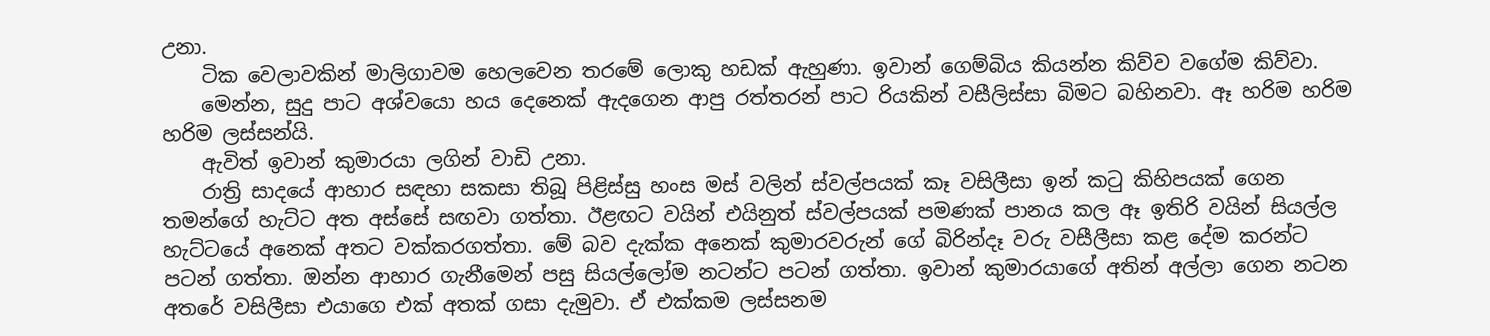උනා.
    ටික වෙලාවකින් මාලිගාවම හෙලවෙන තරමේ ලොකු හඩක් ඇහුණා. ඉවාන් ගෙම්බිය කියන්න කිව්ව වගේම කිව්වා.
    මෙන්න, සුදු පාට අශ්වයො හය දෙනෙක් ඇදගෙන ආපු රත්තරන් පාට රියකින් වසීලිස්සා බිමට බහිනවා. ඈ හරිම හරිම හරිම ලස්සන්යි.
    ඇවිත් ඉවාන් කුමාරයා ලගින් වාඩි උනා.
    රාත්‍රි සාදයේ ආහාර සඳහා සකසා තිබූ පිළිස්සු හංස මස් වලින් ස්වල්පයක් කෑ වසිලීසා ඉන් කටු කිහිපයක් ගෙන තමන්ගේ හැට්ට අත අස්සේ සඟවා ගත්තා. ඊළඟට වයින් එයිනුත් ස්වල්පයක් පමණක් පානය කල ඈ ඉතිරි වයින් සියල්ල හැට්ටයේ අනෙක් අතට වක්කරගත්තා. මේ බව දැක්ක අනෙක් කුමාරව‍රුන් ගේ බිරින්දෑ වරු වසීලීසා කළ දේම කරන්ට පටන් ගත්තා. ඔන්න ආහාර ගැනීමෙන් පසු සියල්ලෝම නටන්ට පටන් ගත්තා. ඉවාන් කුමාරයාගේ අතින් අල්ලා ගෙන නටන අතරේ වසිලීසා එයාගෙ එක් අතක් ගසා දැමුවා. ඒ එක්කම ලස්සනම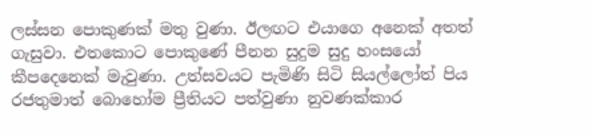ලස්සන පොකුණක් මතු වුණා. ඊලඟට එයාගෙ අනෙක් අතත් ගැසුවා. එතකොට පොකුණේ පීනන සුදුම සුදු හංසයෝ කීපදෙනෙක් මැවුණා. උත්සවයට පැමිණි සිටි සියල්ලෝත් පිය රජතුමාත් බොහෝම ප්‍රීතියට පත්වුණා නුවණක්කාර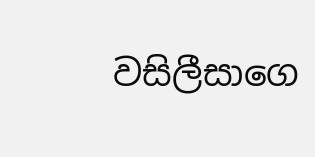වසිලීසාගෙ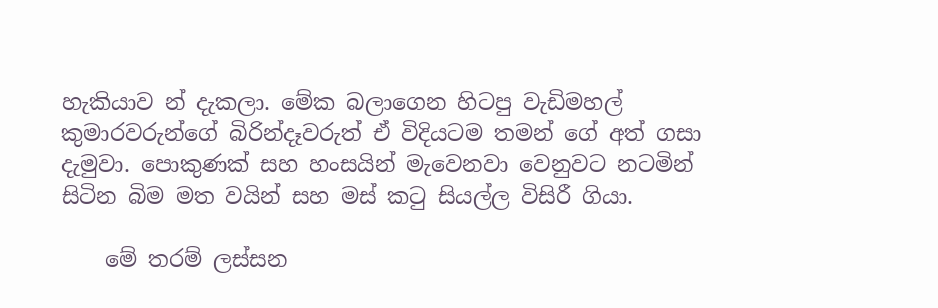හැකියාව න් දැකලා. මේක බලාගෙන හිටපු වැඩිමහල් කුමාරවරුන්ගේ බිරින්දෑවරුත් ඒ විදියටම තමන් ගේ අත් ගසා දැමුවා. පොකුණක් සහ හංසයින් මැවෙනවා වෙනුවට නටමින් සිටින බිම මත වයින් සහ මස් කටු සියල්ල විසිරී ගියා.

    මේ තරම් ලස්සන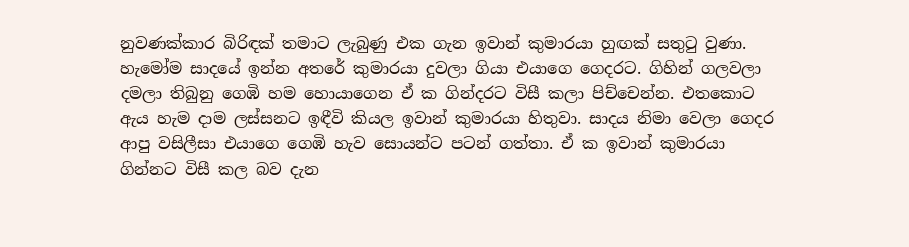නුවණක්කාර බිරිඳක් තමාට ලැබුණු එක ගැන ඉවාන් කුමාරයා හුඟක් සතුටු වුණා. හැමෝම සාදයේ ඉන්න අතරේ කුමාරයා දුවලා ගියා එයාගෙ ගෙදරට. ගිහින් ගලවලා දමලා තිබුනු ගෙඹි හම හොයාගෙන ඒ ක ගින්දරට විසී කලා පිච්චෙන්න. එතකොට ඇය හැම දාම ලස්සනට ඉඳීවි කියල ඉවාන් කුමාරයා හිතුවා. සාදය නිමා වෙලා ගෙදර ආපු වසිලීසා එයාගෙ ගෙඹි හැව සොයන්ට පටන් ගත්තා. ඒ ක ඉවාන් කුමාරයා ගින්නට විසී කල බව දැන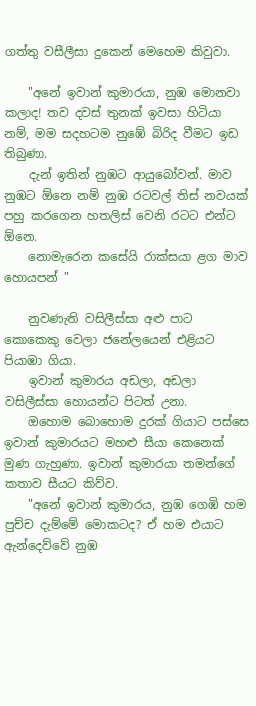ගත්තු වසීලීසා දුකෙන් මෙහෙම කිවුවා.

    "අනේ ඉවාන් කුමාරයා, නුඹ මොනවා කලාද! තව දවස් තුනක් ඉවසා හිටියා නම්, මම සදහටම නුඹේ බිරිද වීමට ඉඩ තිබුණා.
    දැන් ඉතින් නුඹට ආයුබෝවන්. මාව නුඹට ඕනෙ නම් නුඹ රටවල් තිස් නවයක් පහු කරගෙන හතලිස් වෙනි රටට එන්ට ඕනෙ.
    නොමැරෙන කසේයි රාක්සයා ළග මාව හොයපන් "

    නුවණැති වසිලීස්සා අළු පාට කොකෙකු වෙලා ජනේලයෙන් එළියට පියාඹා ගියා.
    ඉවාන් කුමාරය අඩලා, අඩලා වසිලීස්සා හොයන්ට පිටත් උනා.
    ඔහොම බොහොම දුරක් ගියාට පස්සෙ ඉවාන් කුමාරයට මහළු සීයා කෙනෙක් මුණ ගැහුණා. ඉවාන් කුමාරයා තමන්ගේ කතාව සීයට කිව්ව.
    "අනේ ඉවාන් කුමාරය, නුඹ ගෙඹි හම පුච්ච දැම්මේ මොකටද? ඒ හම එයාට ඇන්දෙව්වේ නුඹ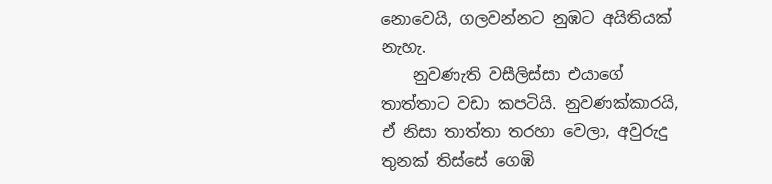නොවෙයි, ගලවන්නට නුඹට අයිතියක් නැහැ.
    නුවණැති වසීලිස්සා එයාගේ තාත්තාට වඩා කපටියි. නුවණක්කාරයි, ඒ නිසා තාත්තා තරහා වෙලා, අවුරුදු තුනක් තිස්සේ ගෙඹි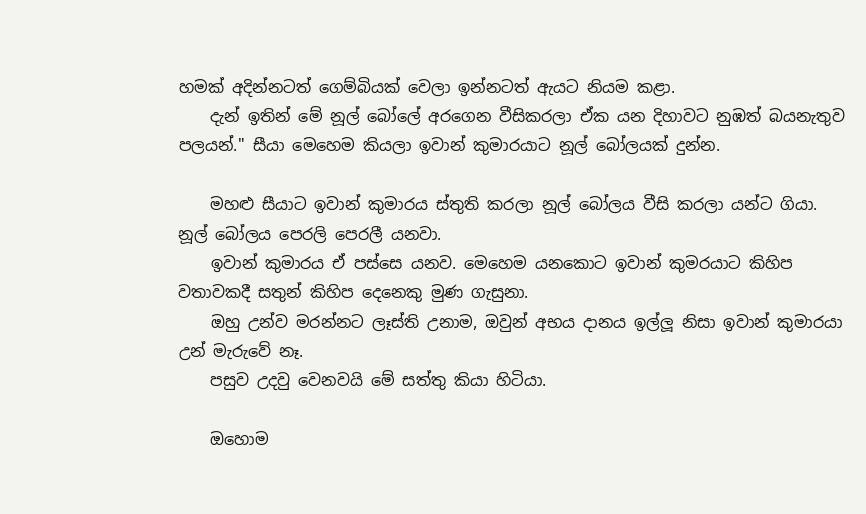හමක් අදින්නටත් ගෙම්බියක් වෙලා ඉන්නටත් ඇයට නියම කළා.
    දැන් ඉතින් මේ නූල් බෝලේ අරගෙන වීසිකරලා ඒක යන දිහාවට නුඹත් බයනැතුව පලයන්." සීයා මෙහෙම කියලා ඉවාන් කුමාරයාට නූල් බෝලයක් දුන්න.

    මහළු සීයාට ඉවාන් කුමාරය ස්තුති කරලා නූල් බෝලය වීසි කරලා යන්ට ගියා. නූල් බෝලය පෙරලි පෙරලී යනවා.
    ඉවාන් කුමාරය ඒ පස්සෙ යනව. මෙහෙම යනකොට ඉවාන් කුමරයාට කිහිප වතාවකදී සතුන් කිහිප දෙනෙකු මුණ ගැසුනා.
    ඔහු උන්ව මරන්නට ලෑස්ති උනාම, ඔවුන් අභය දානය ඉල්ලූ නිසා ඉවාන් කුමාරයා උන් මැරුවේ නෑ.
    පසුව උදවු වෙනවයි මේ සත්තු කියා හිටියා.

    ඔහොම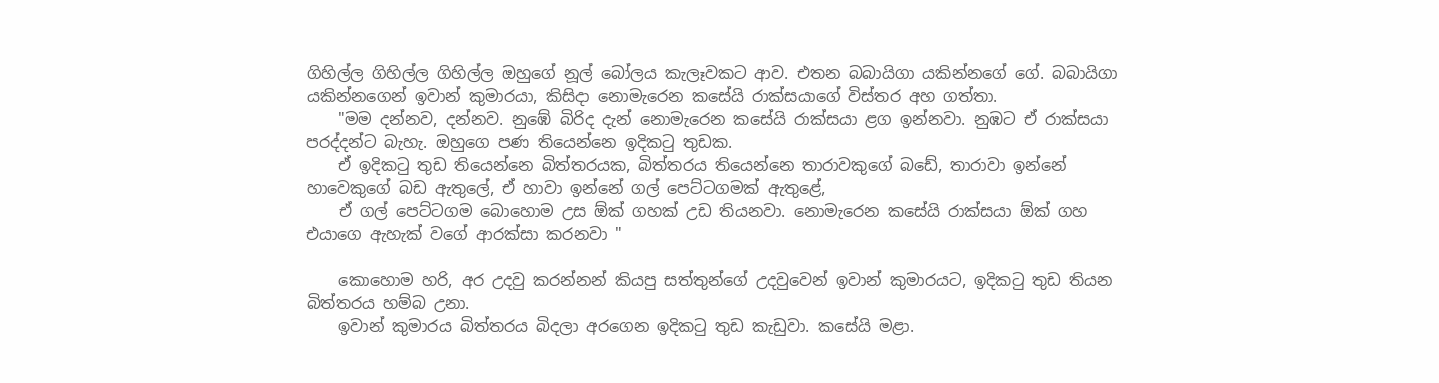ගිහිල්ල ගිහිල්ල ගිහිල්ල ඔහුගේ නූල් බෝලය කැලෑවකට ආව. එතන බබායිගා යකින්නගේ ගේ. බබායිගා යකින්නගෙන් ඉවාන් කුමාරයා, කිසිදා නොමැරෙන කසේයි රාක්සයාගේ විස්තර අහ ගත්තා.
    "මම දන්නව, දන්නව. නුඹේ බිරිද දැන් නොමැරෙන කසේයි රාක්සයා ළග ඉන්නවා. නුඹට ඒ රාක්සයා පරද්දන්ට බැහැ. ඔහුගෙ පණ තියෙන්නෙ ඉදිකටු තුඩක.
    ඒ ඉදිකටු තුඩ තියෙන්නෙ බිත්තරයක, බිත්තරය තියෙන්නෙ තාරාවකුගේ බඩේ, තාරාවා ඉන්නේ හාවෙකුගේ බඩ ඇතුලේ, ඒ හාවා ඉන්නේ ගල් පෙට්ටගමක් ඇතුළේ,
    ඒ ගල් පෙට්ටගම බොහොම උස ඕක් ගහක් උඩ තියනවා. නොමැරෙන කසේයි රාක්සයා ඕක් ගහ එයාගෙ ඇහැක් වගේ ආරක්සා කරනවා "

    කොහොම හරි, අර උදවු කරන්නන් කියපු සත්තුන්ගේ උදවුවෙන් ඉවාන් කුමාරයට, ඉදිකටු තුඩ තියන බිත්තරය හම්බ උනා.
    ඉවාන් කුමාරය බිත්තරය බිදලා අරගෙන ඉදිකටු තුඩ කැඩුවා. කසේයි මළා.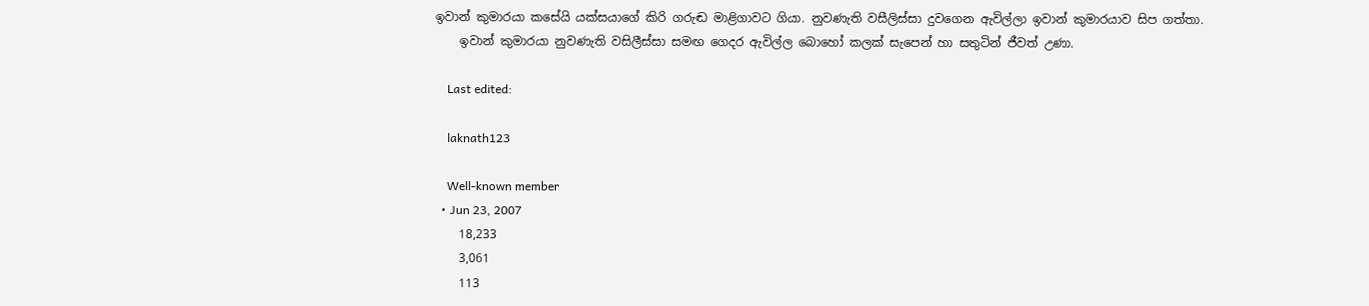ඉවාන් කුමාරයා කසේයි යක්සයාගේ කිරි ගරුඬ මාළිගාවට ගියා. නුවණැති වසීලිස්සා දුවගෙන ඇවිල්ලා ඉවාන් කුමාරයාව සිප ගත්තා.
    ඉවාන් කුමාරයා නුවණැති වසිලීස්සා සමඟ ගෙදර ඇවිල්ල බොහෝ කලක් සැපෙන් හා සතුටින් ජීවත් උණා.

    Last edited:

    laknath123

    Well-known member
  • Jun 23, 2007
    18,233
    3,061
    113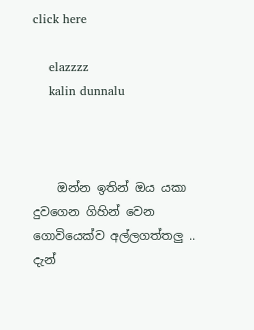click here

    elazzzz
    kalin dunnalu



    ඔන්න ඉතින් ඔය යකා දුවගෙන ගිහින් වෙන ගොවියෙක්ව අල්ලගත්තලු .. දැන්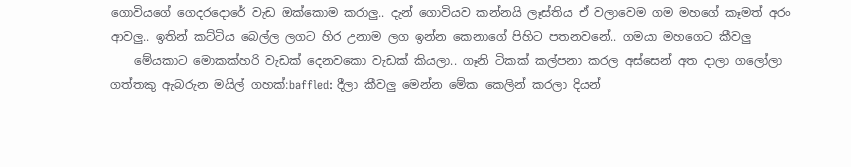ගොවියගේ ගෙදරදොරේ වැඩ ඔක්කොම කරාලු.. දැන් ගොවියව කන්නයි ලෑස්තිය ඒ වලාවෙම ගම මහගේ කෑමත් අරං ආවලු.. ඉතින් කට්ටිය බෙල්ල ලගට හිර උනාම ලග ඉන්න කෙනාගේ පිහිට පතනවනේ.. ගමයා මහගෙට කීවලු
    මේයකාට මොකක්හරි වැඩක් දෙනවකො වැඩක් කියලා.. ගෑනි ටිකක් කල්පනා කරල අස්සෙන් අත දාලා ගලෝලා ගත්තකු ඇබරුන මයිල් ගහක්:baffled: දීලා කීවලු මෙන්න මේක කෙලින් කරලා දියන්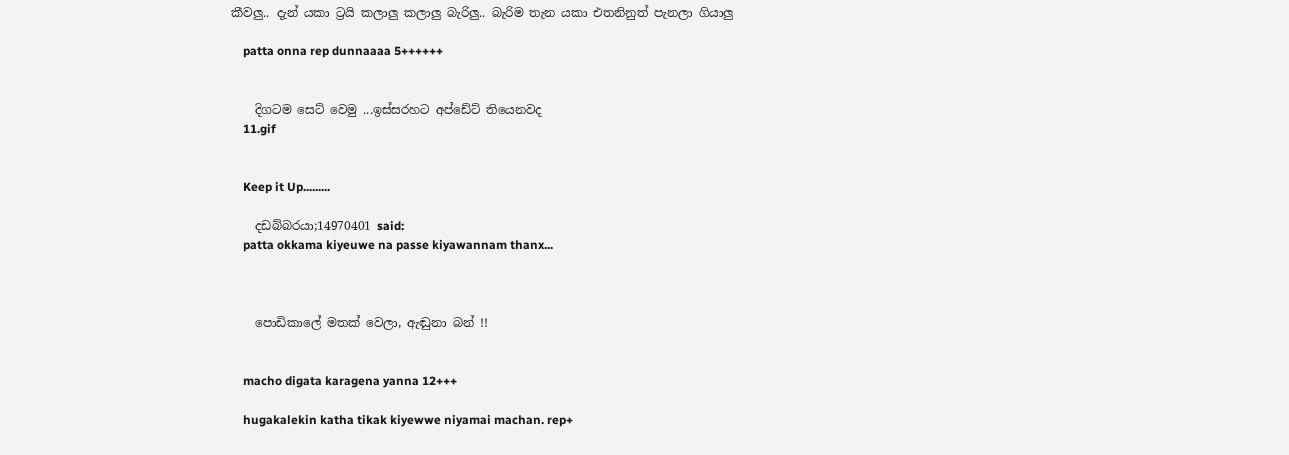කීවලු.. දැන් යකා ට්‍රයි කලාලු කලාලු බැරිලු.. බැරිම තැන යකා එතනිනුත් පැනලා ගියාලු

    patta onna rep dunnaaaa 5++++++


    දිගටම සෙට් වෙමු ...ඉස්සරහට අප්ඩේට් තියෙනවද
    11.gif


    Keep it Up.........

    දඩබ්බරයා;14970401 said:
    patta okkama kiyeuwe na passe kiyawannam thanx...



    පොඩිකාලේ මතක් වෙලා, ඇඬුනා බන් !!


    macho digata karagena yanna 12+++

    hugakalekin katha tikak kiyewwe niyamai machan. rep+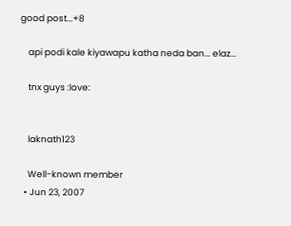good post...+8

    api podi kale kiyawapu katha neda ban... elaz...

    tnx guys :love:


    laknath123

    Well-known member
  • Jun 23, 2007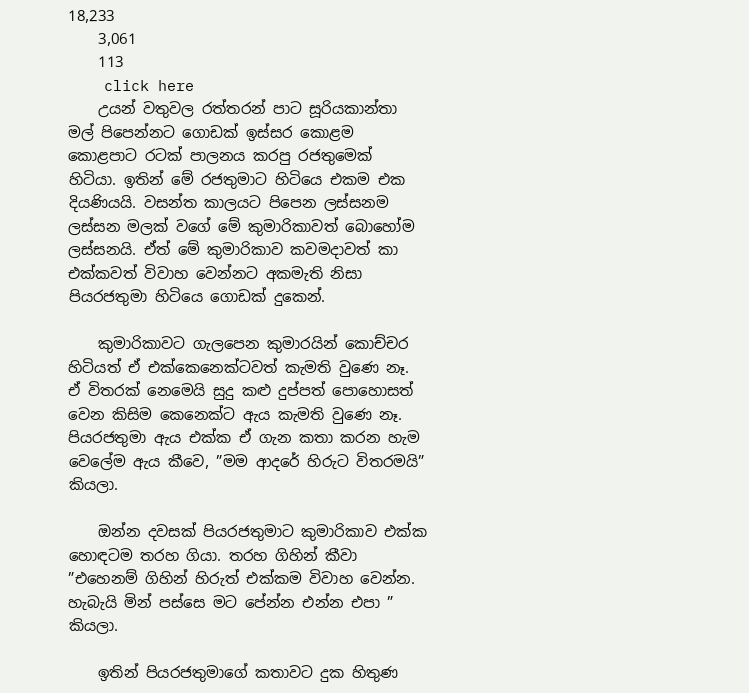18,233
    3,061
    113
    click here
    උයන් වතුවල රත්තරන් පාට සූරියකාන්තා මල් පිපෙන්නට ගොඩක් ඉස්සර කොළම කොළපාට රටක් පාලනය කරපු රජතුමෙක් හිටියා. ඉතින් මේ රජතුමාට හිටියෙ එකම එක දියණියයි. වසන්ත කාලයට පිපෙන ලස්සනම ලස්සන මලක් වගේ මේ කුමාරිකාවත් බොහෝම ලස්සනයි. ඒත් මේ කුමාරිකාව කවමදාවත් කා එක්කවත් විවාහ වෙන්නට අකමැති නිසා පියරජතුමා හිටියෙ ගොඩක් දුකෙන්.

    කුමාරිකාවට ගැලපෙන කුමාරයින් කොච්චර හිටියත් ඒ එක්කෙනෙක්ටවත් කැමති වුණෙ නෑ. ඒ විතරක් නෙමෙයි සුදු කළු දුප්පත් පොහොසත් වෙන කිසිම කෙනෙක්ට ඇය කැමති වුණෙ නෑ. පියරජතුමා ඇය එක්ක ඒ ගැන කතා කරන හැම වෙලේම ඇය කීවෙ, ”මම ආදරේ හිරුට විතරමයි” කියලා.

    ඔන්න දවසක් පියරජතුමාට කුමාරිකාව එක්ක හොඳටම තරහ ගියා. තරහ ගිහින් කීවා ”එහෙනම් ගිහින් හිරුත් එක්කම විවාහ වෙන්න. හැබැයි මින් පස්සෙ මට පේන්න එන්න එපා ” කියලා.

    ඉතින් පියරජතුමාගේ කතාවට දුක හිතුණ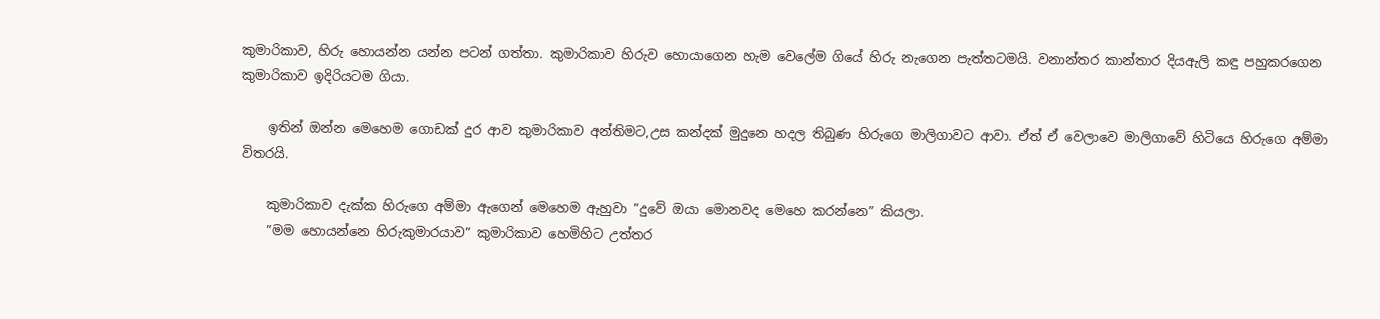කුමාරිකාව, හිරු හොයන්න යන්න පටන් ගත්තා. කුමාරිකාව හිරුව හොයාගෙන හැම වෙලේම ගියේ හිරු නැගෙන පැත්තටමයි. වනාන්තර කාන්තාර දියඇලි කඳු පහුකරගෙන කුමාරිකාව ඉදිරියටම ගියා.

    ඉතින් ඔන්න මෙහෙම ගොඩක් දුර ආව කුමාරිකාව අන්තිමට,උස කන්දක් මුදුනෙ හදල තිබුණ හිරුගෙ මාලිගාවට ආවා. ඒත් ඒ වෙලාවෙ මාලිගාවේ හිටියෙ හිරුගෙ අම්මා විතරයි.

    කුමාරිකාව දැක්ක හිරුගෙ අම්මා ඇගෙන් මෙහෙම ඇහුවා ”දුවේ ඔයා මොනවද මෙහෙ කරන්නෙ” කියලා.
    ”මම හොයන්නෙ හිරුකුමාරයාව” කුමාරිකාව හෙමිහිට උත්තර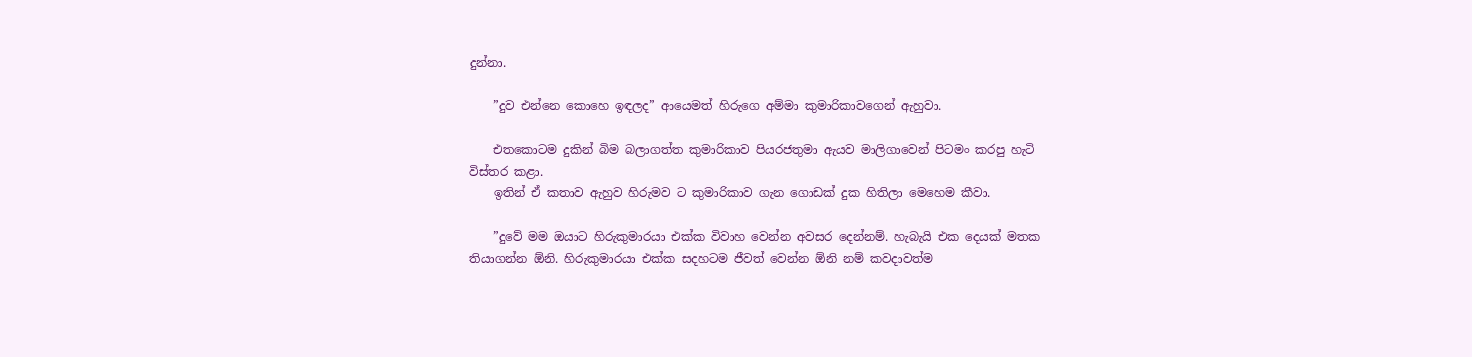දුන්නා.

    ”දුව එන්නෙ කොහෙ ඉඳලද” ආයෙමත් හිරුගෙ අම්මා කුමාරිකාවගෙන් ඇහුවා.

    එතකොටම දුකින් බිම බලාගත්ත කුමාරිකාව පියරජතුමා ඇයව මාලිගාවෙන් පිටමං කරපු හැටි විස්තර කළා.
    ඉතින් ඒ කතාව ඇහුව හිරුමව ට කුමාරිකාව ගැන ගොඩක් දුක හිතිලා මෙහෙම කීවා.

    ”දුවේ මම ඔයාට හිරුකුමාරයා එක්ක විවාහ වෙන්න අවසර දෙන්නම්. හැබැයි එක දෙයක් මතක තියාගන්න ඕනි. හිරුකුමාරයා එක්ක සදහටම ජීවත් වෙන්න ඕනි නම් කවදාවත්ම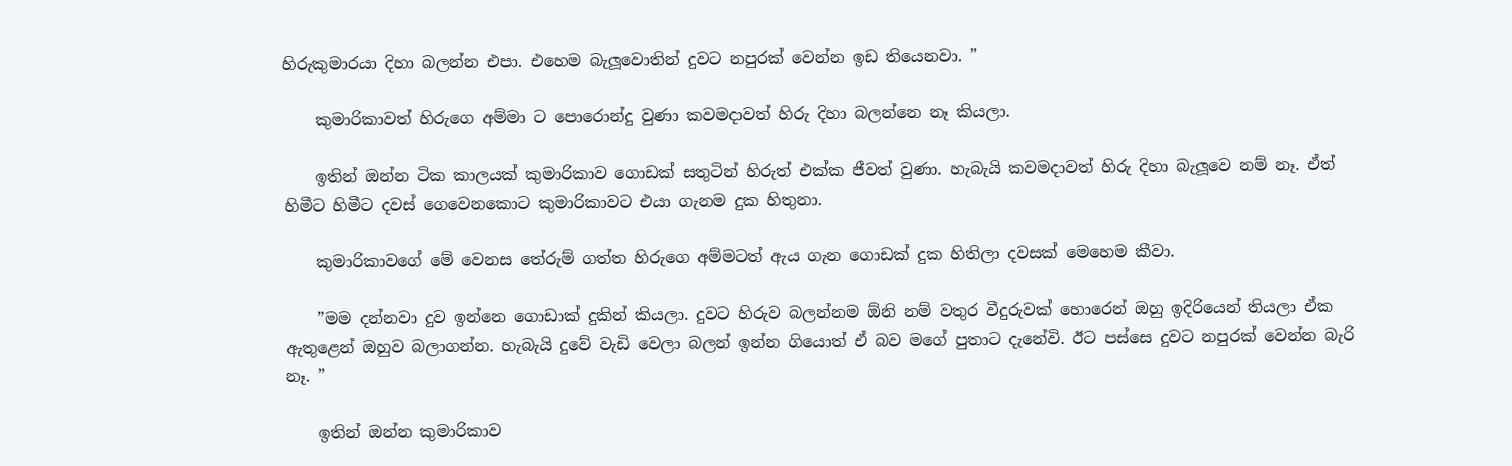හිරුකුමාරයා දිහා බලන්න එපා. එහෙම බැලූවොතින් දුවට නපුරක් වෙන්න ඉඩ තියෙනවා. ”

    කුමාරිකාවත් හිරුගෙ අම්මා ට පොරොන්දු වුණා කවමදාවත් හිරු දිහා බලන්නෙ නෑ කියලා.

    ඉතින් ඔන්න ටික කාලයක් කුමාරිකාව ගොඩක් සතුටින් හිරුත් එක්ක ජීවත් වුණා. හැබැයි කවමදාවත් හිරු දිහා බැලූවෙ නම් නෑ. ඒත් හිමීට හිමීට දවස් ගෙවෙනකොට කුමාරිකාවට එයා ගැනම දුක හිතුනා.

    කුමාරිකාවගේ මේ වෙනස තේරුම් ගත්ත හිරුගෙ අම්මටත් ඇය ගැන ගොඩක් දුක හිතිලා දවසක් මෙහෙම කීවා.

    ”මම දන්නවා දුව ඉන්නෙ ගොඩාක් දුකින් කියලා. දුවට හිරුව බලන්නම ඕනි නම් වතුර වීදුරුවක් හොරෙන් ඔහු ඉදිරියෙන් තියලා ඒක ඇතුළෙන් ඔහුව බලාගන්න. හැබැයි දුවේ වැඩි වෙලා බලන් ඉන්න ගියොත් ඒ බව මගේ පුතාට දැනේවි. ඊට පස්සෙ දුවට නපුරක් වෙන්න බැරි නෑ. ”

    ඉතින් ඔන්න කුමාරිකාව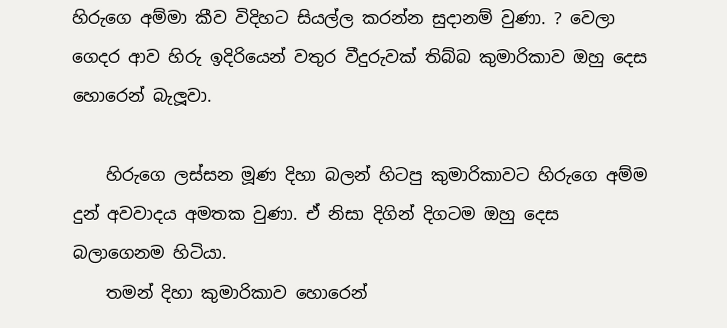හිරුගෙ අම්මා කීව විදිහට සියල්ල කරන්න සුදානම් වුණා. ? වෙලා ගෙදර ආව හිරු ඉදිරියෙන් වතුර වීදුරුවක් තිබ්බ කුමාරිකාව ඔහු දෙස හොරෙන් බැලූවා.

    හිරුගෙ ලස්සන මූණ දිහා බලන් හිටපු කුමාරිකාවට හිරුගෙ අම්ම දුන් අවවාදය අමතක වුණා. ඒ නිසා දිගින් දිගටම ඔහු දෙස බලාගෙනම හිටියා.
    තමන් දිහා කුමාරිකාව හොරෙන්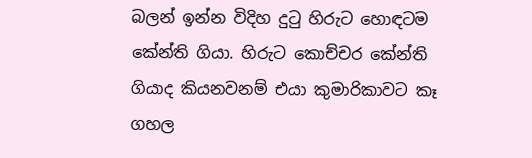බලන් ඉන්න විදිහ දුටු හිරුට හොඳටම කේන්ති ගියා. හිරුට කොච්චර කේන්ති ගියාද කියනවනම් එයා කුමාරිකාවට කෑ ගහල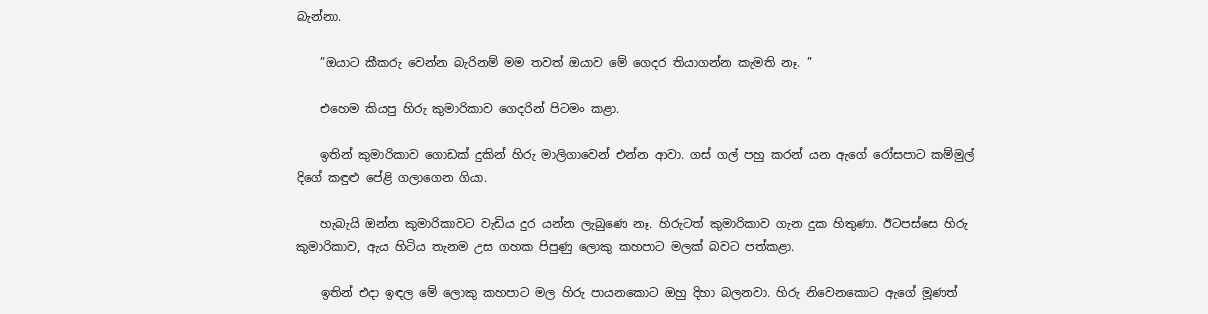බැන්නා.

    ”ඔයාට කීකරු වෙන්න බැරිනම් මම තවත් ඔයාව මේ ගෙදර තියාගන්න කැමති නෑ. ”

    එහෙම කියපු හිරු කුමාරිකාව ගෙදරින් පිටමං කළා.

    ඉතින් කුමාරිකාව ගොඩක් දුකින් හිරු මාලිගාවෙන් එන්න ආවා. ගස් ගල් පහු කරන් යන ඇගේ රෝසපාට කම්මුල් දිගේ කඳුළු පේළි ගලාගෙන ගියා.

    හැබැයි ඔන්න කුමාරිකාවට වැඩිය දුර යන්න ලැබුණෙ නෑ. හිරුටත් කුමාරිකාව ගැන දුක හිතුණා. ඊටපස්සෙ හිරු කුමාරිකාව, ඇය හිටිය තැනම උස ගහක පිපුණු ලොකු කහපාට මලක් බවට පත්කළා.

    ඉතින් එදා ඉඳල මේ ලොකු කහපාට මල හිරු පායනකොට ඔහු දිහා බලනවා. හිරු නිවෙනකොට ඇගේ මූණත්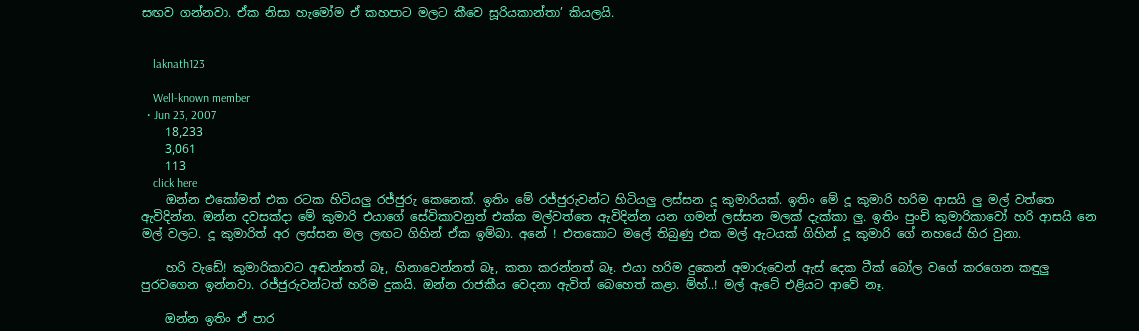සඟව ගන්නවා. ඒක නිසා හැමෝම ඒ කහපාට මලට කීවෙ සූරියකාන්තා’ කියලයි.


    laknath123

    Well-known member
  • Jun 23, 2007
    18,233
    3,061
    113
    click here
    ඔන්න එකෝමත් එක රටක හිටියලු රජ්ජුරු කෙනෙක්. ඉතිං මේ රජ්ජුරුවන්ට හිටියලු ලස්සන දූ කුමාරියක්. ඉතිං මේ දූ කුමාරි හරිම ආසයි ලු මල් වත්තෙ ඇවිදින්න. ඔන්න දවසක්දා මේ කුමාරි එයාගේ සේවිකාවනුත් එක්ක මල්වත්තෙ ඇවිදින්න යන ගමන් ලස්සන මලක් දැක්කා ලු. ඉතිං පුංචි කුමාරිකාවෝ හරි ආසයි නෙ මල් වලට. දූ කුමාරිත් අර ලස්සන මල ලඟට ගිහින් ඒක ඉම්බා. අනේ ! එතකොට මලේ තිබුණු එක මල් ඇටයක් ගිහින් දූ කුමාරි ගේ නහයේ හිර වුනා.

    හරි වැඩේ! කුමාරිකාවට අඬන්නත් බෑ, හිනාවෙන්නත් බෑ, කතා කරන්නත් බෑ. එයා හරිම දුකෙන් අමාරුවෙන් ඇස් දෙක ටීක් බෝල වගේ කරගෙන කඳුලු පුරවගෙන ඉන්නවා. රජ්ජුරුවන්ටත් හරිම දුකයි. ඔන්න රාජකීය වෙදනා ඇවිත් බෙහෙත් කළා. ම්හ්..! මල් ඇටේ එළියට ආවේ නෑ.

    ඔන්න ඉතිං ඒ පාර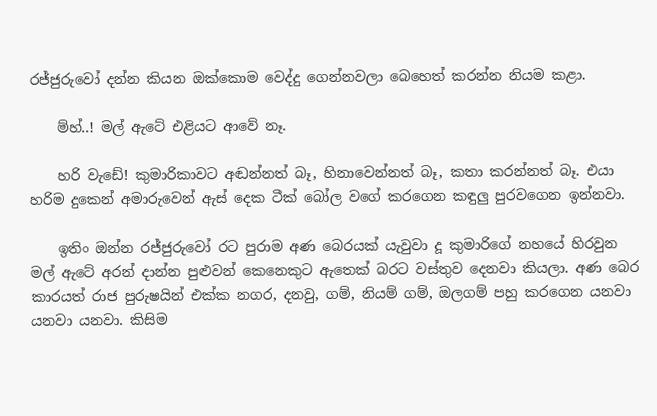රජ්ජුරුවෝ දන්න කියන ඔක්කොම වෙද්දු ගෙන්නවලා බෙහෙත් කරන්න නියම කළා.

    ම්හ්..! මල් ඇටේ එළියට ආවේ නෑ.

    හරි වැඩේ! කුමාරිකාවට අඬන්නත් බෑ, හිනාවෙන්නත් බෑ, කතා කරන්නත් බෑ. එයා හරිම දුකෙන් අමාරුවෙන් ඇස් දෙක ටීක් බෝල වගේ කරගෙන කඳුලු පුරවගෙන ඉන්නවා.

    ඉතිං ඔන්න රජ්ජුරුවෝ රට පුරාම අණ බෙරයක් යැවුවා දූ කුමාරිගේ නහයේ හිරවුන මල් ඇටේ අරන් දාන්න පුළුවන් කෙනෙකුට ඇතෙක් බරට වස්තුව දෙනවා කියලා. අණ බෙර කාරයත් රාජ පුරුෂයින් එක්ක නගර, දනවු, ගම්, නියම් ගම්, ඔලගම් පහු කරගෙන යනවා යනවා යනවා. කිසිම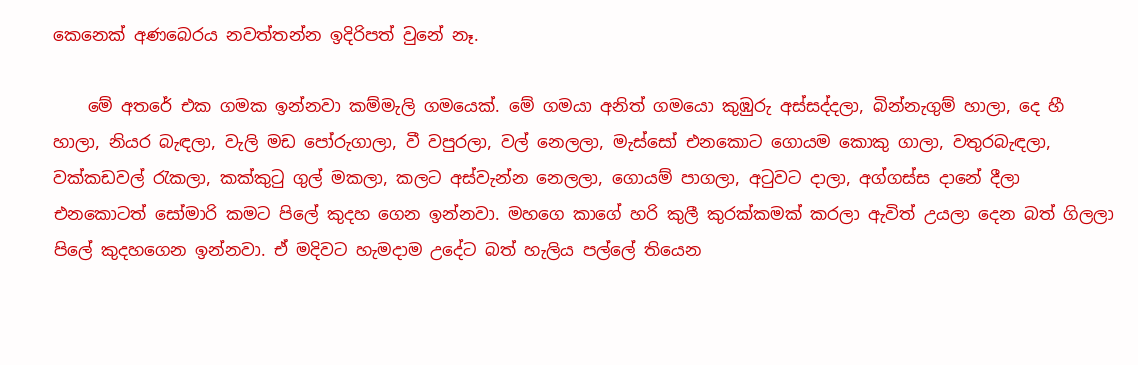කෙනෙක් අණබෙරය නවත්තන්න ඉදිරිපත් වුනේ නෑ.

    මේ අතරේ එක ගමක ඉන්නවා කම්මැලි ගමයෙක්. මේ ගමයා අනිත් ගමයො කුඹුරු අස්සද්දලා, බින්නැගුම් හාලා, දෙ හී හාලා, නියර බැඳලා, වැලි මඩ පෝරුගාලා, වී වපුරලා, වල් නෙලලා, මැස්සෝ එනකොට ගොයම කොකු ගාලා, වතුරබැඳලා, වක්කඩවල් රැකලා, කක්කුටු ගුල් මකලා, කලට අස්වැන්න නෙලලා, ගොයම් පාගලා, අටුවට දාලා, අග්ගස්ස දානේ දීලා එනකොටත් සෝමාරි කමට පිලේ කුදහ ගෙන ඉන්නවා. මහගෙ කාගේ හරි කුලී කුරක්කමක් කරලා ඇවිත් උයලා දෙන බත් ගිලලා පිලේ කුදහගෙන ඉන්නවා. ඒ මදිවට හැමදාම උදේට බත් හැලිය පල්ලේ තියෙන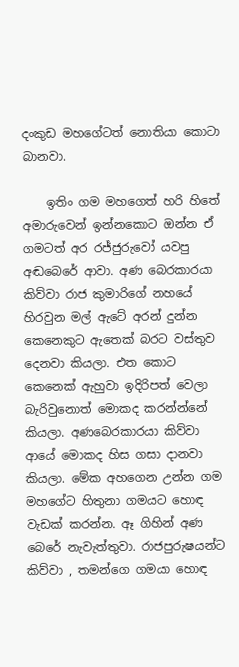දංකුඩ මහගේටත් නොතියා කොටා බානවා.

    ඉතිං ගම මහගෙත් හරි හිතේ අමාරුවෙන් ඉන්නකොට ඔන්න ඒ ගමටත් අර රජ්ජුරුවෝ යවපු අඬබෙරේ ආවා. අණ බෙරකාරයා කිව්වා රාජ කුමාරිගේ නහයේ හිරවුන මල් ඇටේ අරන් දුන්න කෙනෙකුට ඇතෙක් බරට වස්තුව දෙනවා කියලා. එත කොට කෙනෙක් ඇහුවා ඉදිරිපත් වෙලා බැරිවුනොත් මොකද කරන්න්නේ කියලා. අණබෙරකාරයා කිව්වා ආයේ මොකද හිස ගසා දානවා කියලා. මේක අහගෙන උන්න ගම මහගේට හිතුනා ගමයට හොඳ වැඩක් කරන්න. ඈ ගිහින් අණ බෙරේ නැවැත්තුවා. රාජපුරුෂයන්ට කිව්වා , තමන්ගෙ ගමයා හොඳ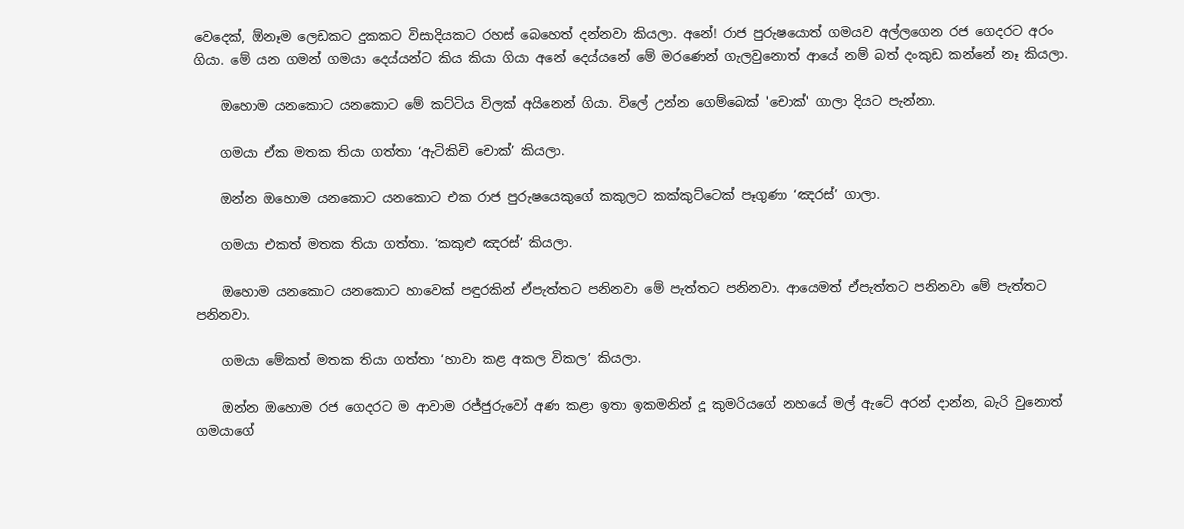වෙදෙක්, ඕනෑම ලෙඩකට දුකකට විසාදියකට රහස් බෙහෙත් දන්නවා කියලා. අනේ! රාජ පුරුෂයොත් ගමයව අල්ලගෙන රජ ගෙදරට අරං ගියා. මේ යන ගමන් ගමයා දෙය්යන්ට කිය කියා ගියා අනේ දෙය්යනේ මේ මරණෙන් ගැලවුනොත් ආයේ නම් බත් දංකුඩ කන්නේ නෑ කියලා.

    ඔහොම යනකොට යනකොට මේ කට්ටිය විලක් අයිනෙන් ගියා. විලේ උන්න ගෙම්බෙක් 'චොක්' ගාලා දියට පැන්නා.

    ගමයා ඒක මතක තියා ගත්තා ‘ඇටිකිචි චොක්’ කියලා.

    ඔන්න ඔහොම යනකොට යනකොට එක රාජ පුරුෂයෙකුගේ කකුලට කක්කුට්ටෙක් පෑගුණා ‘ඤරස්’ ගාලා.

    ගමයා එකත් මතක තියා ගත්තා. ‘කකුළු ඤරස්’ කියලා.

    ඔහොම යනකොට යනකොට හාවෙක් පඳුරකින් ඒපැත්තට පනිනවා මේ පැත්තට පනිනවා. ආයෙමත් ඒපැත්තට පනිනවා මේ පැත්තට පනිනවා.

    ගමයා මේකත් මතක තියා ගත්තා ‘හාවා කළ අකල විකල’ කියලා.

    ඔන්න ඔහොම රජ ගෙදරට ම ආවාම රජ්ජුරුවෝ අණ කළා ඉතා ඉකමනින් දූ කුමරියගේ නහයේ මල් ඇටේ අරන් දාන්න, බැරි වුනොත් ගමයාගේ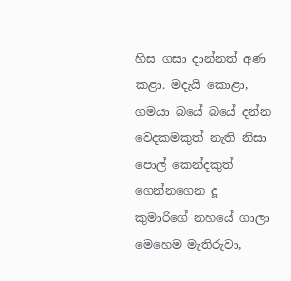හිස ගසා දාන්නත් අණ කළා. මදැයි කොළා, ගමයා බයේ බයේ දන්න වෙදකමකුත් නැති නිසා පොල් කෙන්දකුත් ගෙන්නගෙන දූ කුමාරිගේ නහයේ ගාලා මෙහෙම මැතිරුවා,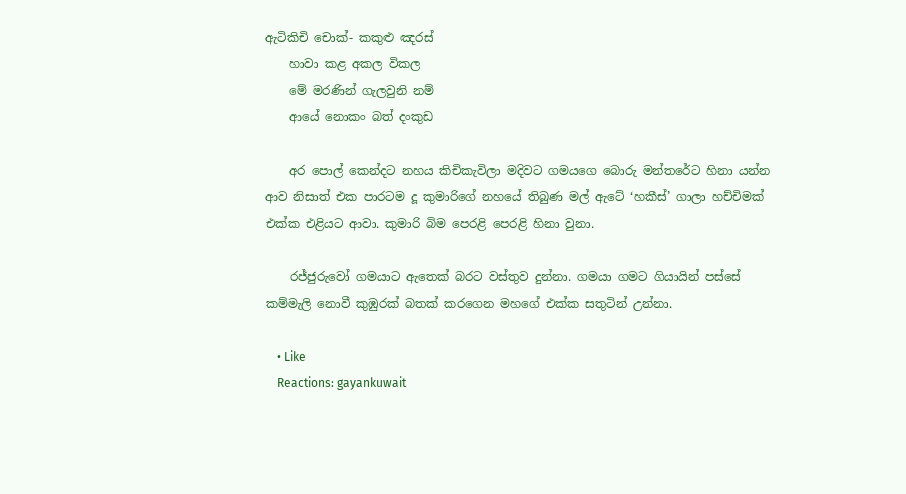ඇටිකිචි චොක්- කකුළු ඤරස්
    හාවා කළ අකල විකල
    මේ මරණින් ගැලවුනි නම්
    ආයේ නොකං බත් දංකුඩ

    අර පොල් කෙන්දට නහය කිචිකැවිලා මදිවට ගමයගෙ බොරු මන්තරේට හිනා යන්න ආව නිසාත් එක පාරටම දූ කුමාරිගේ නහයේ තිබුණ මල් ඇටේ ‘හකීස්’ ගාලා හච්චිමක් එක්ක එළියට ආවා. කුමාරි බිම පෙරළි පෙරළි හිනා වුනා.

    රජ්ජුරුවෝ ගමයාට ඇතෙක් බරට වස්තුව දුන්නා. ගමයා ගමට ගියායින් පස්සේ කම්මැලි නොවී කුඹුරක් බතක් කරගෙන මහගේ එක්ක සතුටින් උන්නා.

    • Like
    Reactions: gayankuwait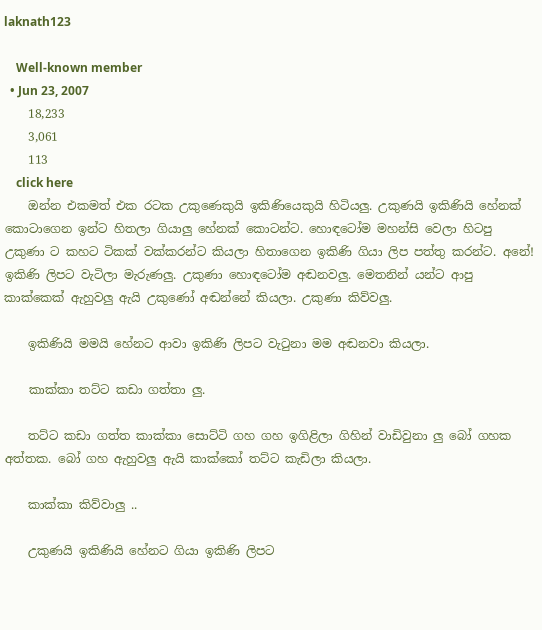laknath123

    Well-known member
  • Jun 23, 2007
    18,233
    3,061
    113
    click here
    ඔන්න එකමත් එක රටක උකුණෙකුයි ඉකිණියෙකුයි හිටියලු. උකුණයි ඉකිණියි හේනක් කොටාගෙන ඉන්ට හිතලා ගියාලු හේනක් කොටන්ට. හොඳටෝම මහන්සි වෙලා හිටපු උකුණා ට කහට ටිකක් වක්කරන්ට කියලා හිතාගෙන ඉකිණි ගියා ලිප පත්තු කරන්ට. අනේ! ඉකිණි ලිපට වැටිලා මැරුණලු. උකුණා හොඳටෝම අඬනවලු. මෙතනින් යන්ට ආපු කාක්කෙක් ඇහුවලු ඇයි උකුණෝ අඬන්නේ කියලා. උකුණා කිව්වලු.

    ඉකිණියි මමයි හේනට ආවා ඉකිණි ලිපට වැටුනා මම අඬනවා කියලා.

    කාක්කා තට්ට කඩා ගත්තා ලු.

    තට්ට කඩා ගත්ත කාක්කා සොට්ටි ගහ ගහ ඉගිළිලා ගිහින් වාඩිවුනා ලු බෝ ගහක අත්තක. බෝ ගහ ඇහුවලු ඇයි කාක්කෝ තට්ට කැඩිලා කියලා.

    කාක්කා කිව්වාලු ..

    උකුණයි ඉකිණියි හේනට ගියා ඉකිණි ලිපට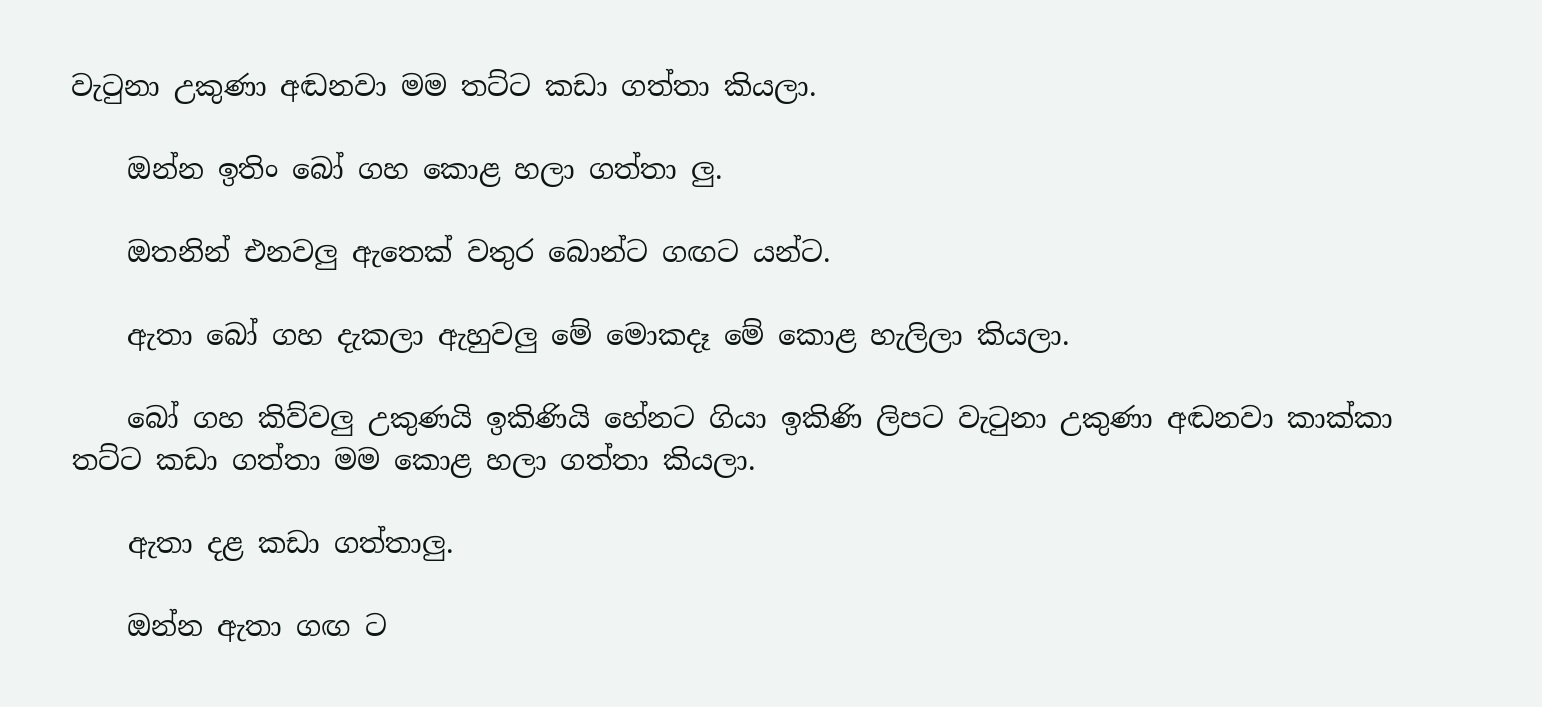වැටුනා උකුණා අඬනවා මම තට්ට කඩා ගත්තා කියලා.

    ඔන්න ඉතිං බෝ ගහ කොළ හලා ගත්තා ලු.

    ඔතනින් එනවලු ඇතෙක් වතුර බොන්ට ගඟට යන්ට.

    ඇතා බෝ ගහ දැකලා ඇහුවලු මේ මොකදෑ මේ කොළ හැලිලා කියලා.

    බෝ ගහ කිව්වලු උකුණයි ඉකිණියි හේනට ගියා ඉකිණි ලිපට වැටුනා උකුණා අඬනවා කාක්කා තට්ට කඩා ගත්තා මම කොළ හලා ගත්තා කියලා.

    ඇතා දළ කඩා ගත්තාලු.

    ඔන්න ඇතා ගඟ ට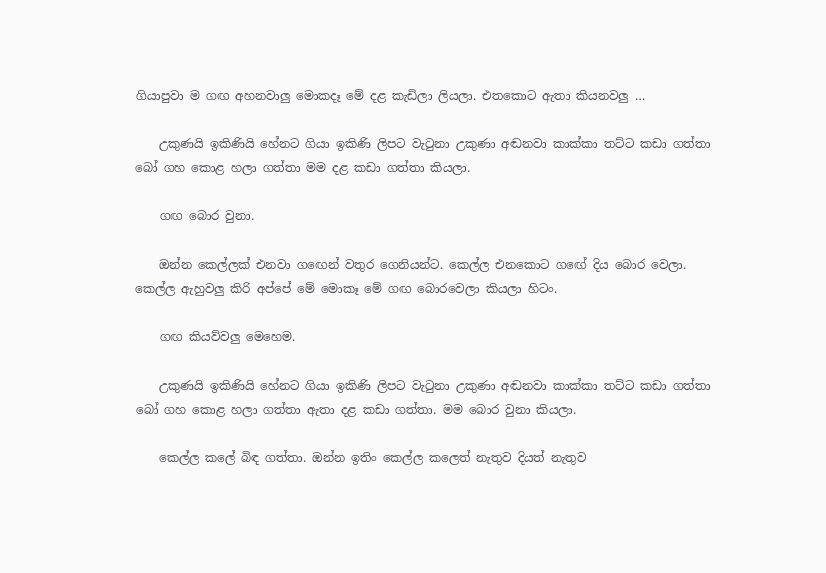ගියාපුවා ම ගඟ අහනවාලු මොකදෑ මේ දළ කැඩිලා ලියලා. එතකොට ඇතා කියනවලු …

    උකුණයි ඉකිණියි හේනට ගියා ඉකිණි ලිපට වැටුනා උකුණා අඬනවා කාක්කා තට්ට කඩා ගත්තා බෝ ගහ කොළ හලා ගත්තා මම දළ කඩා ගත්තා කියලා.

    ගඟ බොර වුනා.

    ඔන්න කෙල්ලක් එනවා ගඟෙන් වතුර ගෙනියන්ට. කෙල්ල එනකොට ගඟේ දිය බොර වෙලා. කෙල්ල ඇහුවලු කිරි අප්පේ මේ මොකෑ මේ ගඟ බොරවෙලා කියලා හිටං.

    ගඟ කියව්වලු මෙහෙම.

    උකුණයි ඉකිණියි හේනට ගියා ඉකිණි ලිපට වැටුනා උකුණා අඬනවා කාක්කා තට්ට කඩා ගත්තා බෝ ගහ කොළ හලා ගත්තා ඇතා දළ කඩා ගත්තා. මම බොර වුනා කියලා.

    කෙල්ල කලේ බිඳ ගත්තා. ඔන්න ඉතිං කෙල්ල කලෙත් නැතුව දියත් නැතුව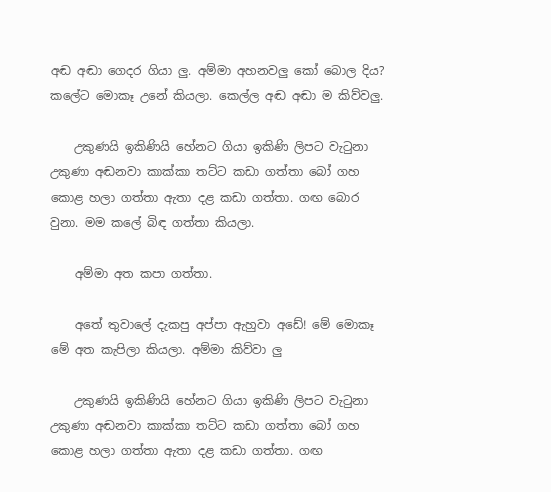අඬ අඬා ගෙදර ගියා ලු. අම්මා අහනවලු කෝ බොල දිය? කලේට මොකෑ උනේ කියලා. කෙල්ල අඬ අඬා ම කිව්වලු.

    උකුණයි ඉකිණියි හේනට ගියා ඉකිණි ලිපට වැටුනා උකුණා අඬනවා කාක්කා තට්ට කඩා ගත්තා බෝ ගහ කොළ හලා ගත්තා ඇතා දළ කඩා ගත්තා. ගඟ බොර වුනා. මම කලේ බිඳ ගත්තා කියලා.

    අම්මා අත කපා ගත්තා.

    අතේ තුවාලේ දැකපු අප්පා ඇහුවා අඩේ! මේ මොකෑ මේ අත කැපිලා කියලා. අම්මා කිව්වා ලු

    උකුණයි ඉකිණියි හේනට ගියා ඉකිණි ලිපට වැටුනා උකුණා අඬනවා කාක්කා තට්ට කඩා ගත්තා බෝ ගහ කොළ හලා ගත්තා ඇතා දළ කඩා ගත්තා. ගඟ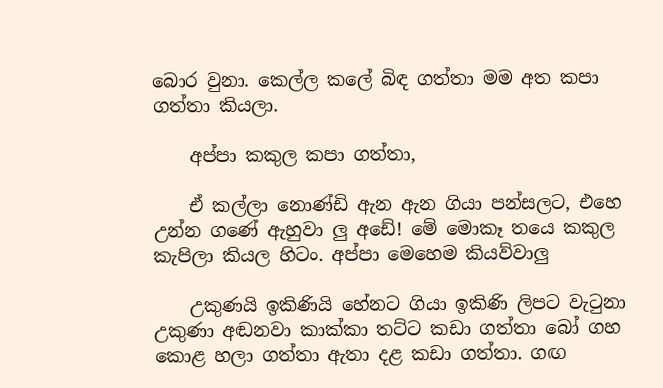බොර වුනා. කෙල්ල කලේ බිඳ ගත්තා මම අත කපා ගත්තා කියලා.

    අප්පා කකුල කපා ගත්තා,

    ඒ කල්ලා නොණ්ඩි ඇන ඇන ගියා පන්සලට, එහෙ උන්න ගණේ ඇහුවා ලු අඩේ! මේ මොකෑ තයෙ කකුල කැපිලා කියල හිටං. අප්පා මෙහෙම කියව්වාලු

    උකුණයි ඉකිණියි හේනට ගියා ඉකිණි ලිපට වැටුනා උකුණා අඬනවා කාක්කා තට්ට කඩා ගත්තා බෝ ගහ කොළ හලා ගත්තා ඇතා දළ කඩා ගත්තා. ගඟ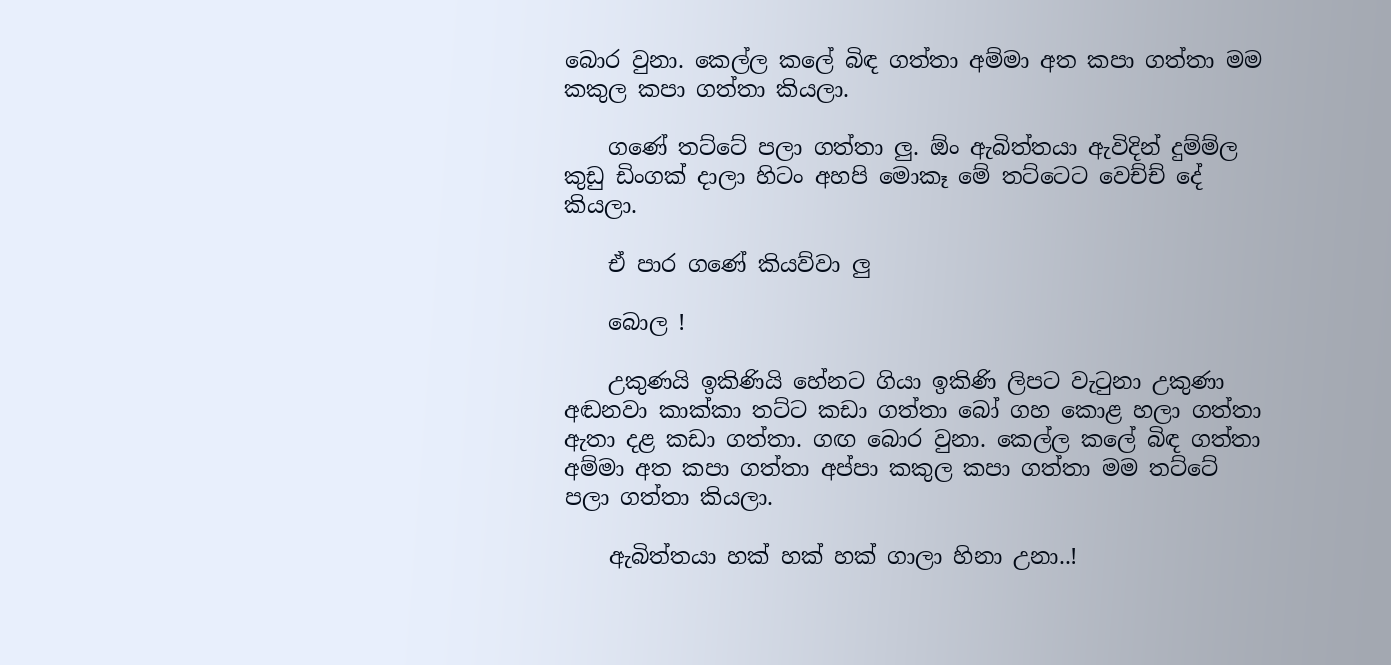බොර වුනා. කෙල්ල කලේ බිඳ ගත්තා අම්මා අත කපා ගත්තා මම කකුල කපා ගත්තා කියලා.

    ගණේ තට්ටේ පලා ගත්තා ලු. ඕං ඇබිත්තයා ඇවිදින් දුම්ම්ල කුඩු ඩිංගක් දාලා හිටං අහපි මොකෑ මේ තට්ටෙට වෙච්ච් දේ කියලා.

    ඒ පාර ගණේ කියව්වා ලු

    බොල !

    උකුණයි ඉකිණියි හේනට ගියා ඉකිණි ලිපට වැටුනා උකුණා අඬනවා කාක්කා තට්ට කඩා ගත්තා බෝ ගහ කොළ හලා ගත්තා ඇතා දළ කඩා ගත්තා. ගඟ බොර වුනා. කෙල්ල කලේ බිඳ ගත්තා අම්මා අත කපා ගත්තා අප්පා කකුල කපා ගත්තා මම තට්ටේ පලා ගත්තා කියලා.

    ඇබිත්තයා හක් හක් හක් ගාලා හිනා උනා..!